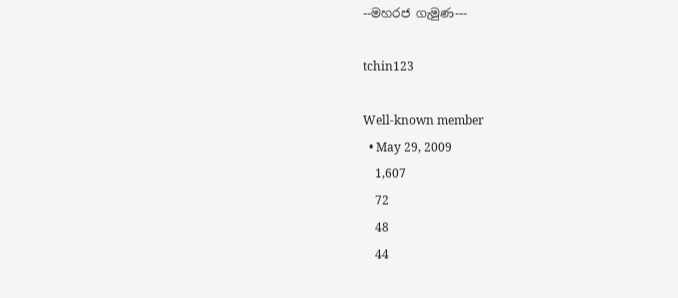--මහරජ ගැමුණ---

tchin123

Well-known member
  • May 29, 2009
    1,607
    72
    48
    44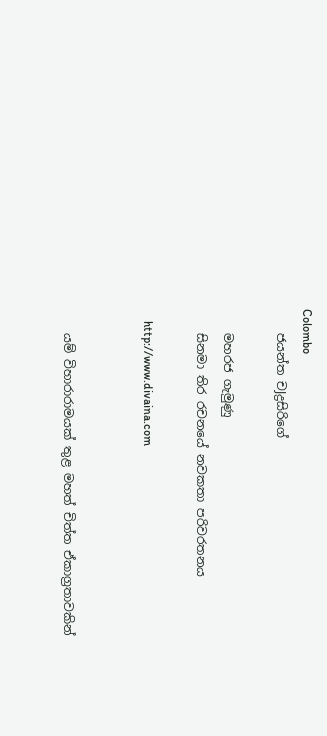Colombo
    ජයන්ත චJද්‍රසිරිගේ

    මහරජ ගැමුණු
    සිනමා තිර රචනයේ නවකතා පරිවරතනය

    http://www.divaina.com


    යම් විහාරාරාමයක්‌ තුළ මහත් චිත්ත ඒකාග්‍රතාවකින්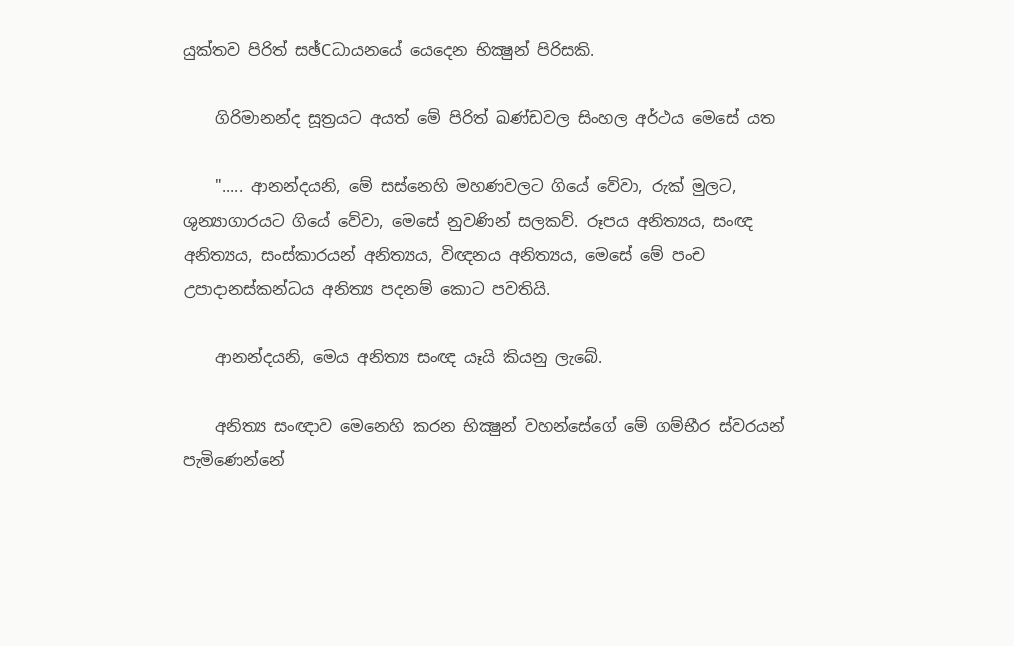යුක්‌තව පිරිත් සඡ්Cධායනයේ යෙදෙන භික්‍ෂුන් පිරිසකි.

    ගිරිමානන්ද සූත්‍රයට අයත් මේ පිරිත් ඛණ්‌ඩවල සිංහල අර්ථය මෙසේ යත

    "..... ආනන්දයනි, මේ සස්‌නෙහි මහණවලට ගියේ වේවා, රුක්‌ මුලට, ශුන්‍යාගාරයට ගියේ වේවා, මෙසේ නුවණින් සලකව්. රූපය අනිත්‍යය, සංඥ අනිත්‍යය, සංස්‌කාරයන් අනිත්‍යය, විඥනය අනිත්‍යය, මෙසේ මේ පංච උපාදානස්‌කන්ධය අනිත්‍ය පදනම් කොට පවතියි.

    ආනන්දයනි, මෙය අනිත්‍ය සංඥ යෑයි කියනු ලැබේ.

    අනිත්‍ය සංඥාව මෙනෙහි කරන භික්‍ෂුන් වහන්සේගේ මේ ගම්භීර ස්‌වරයන් පැමිණෙන්නේ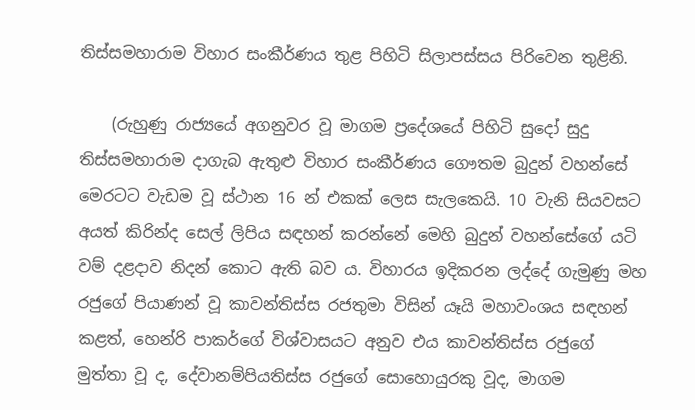තිස්‌සමහාරාම විහාර සංකීර්ණය තුළ පිහිටි සිලාපස්‌සය පිරිවෙන තුළිනි.

    (රුහුණු රාජ්‍යයේ අගනුවර වූ මාගම ප්‍රදේශයේ පිහිටි සුදෝ සුදු තිස්‌සමහාරාම දාගැබ ඇතුළු විහාර සංකීර්ණය ගෞතම බුදුන් වහන්සේ මෙරටට වැඩම වූ ස්‌ථාන 16 න් එකක්‌ ලෙස සැලකෙයි. 10 වැනි සියවසට අයත් කිරින්ද සෙල් ලිපිය සඳහන් කරන්නේ මෙහි බුදුන් වහන්සේගේ යටි වම් දළදාව නිදන් කොට ඇති බව ය. විහාරය ඉදිකරන ලද්දේ ගැමුණු මහ රජුගේ පියාණන් වූ කාවන්තිස්‌ස රජතුමා විසින් යෑයි මහාවංශය සඳහන් කළත්, හෙන්රි පාකර්ගේ විශ්වාසයට අනුව එය කාවන්තිස්‌ස රජුගේ මුත්තා වූ ද, දේවානම්පියතිස්‌ස රජුගේ සොහොයුරකු වූද, මාගම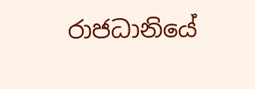රාජධානියේ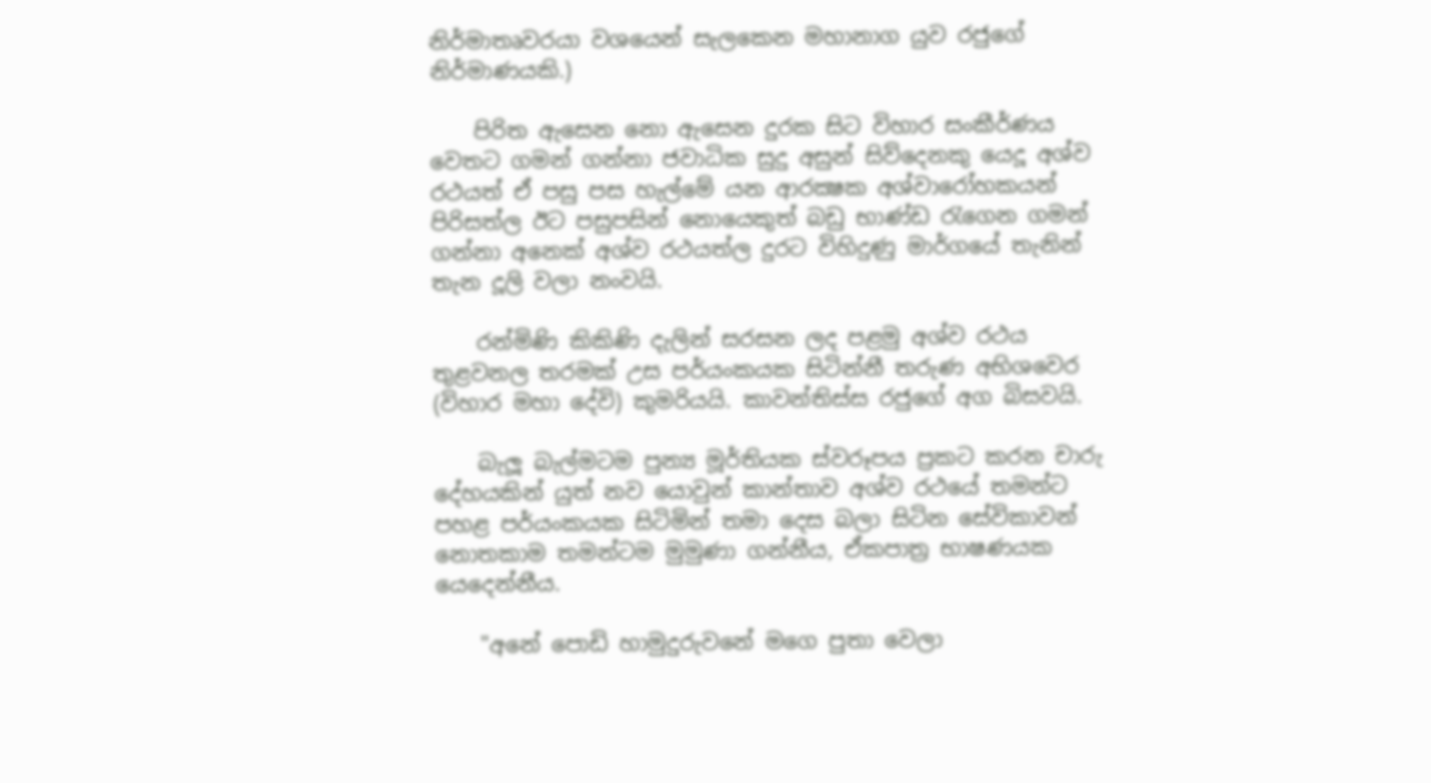නිර්මාතෘවරයා වශයෙන් සැලකෙන මහානාග යුව රජුගේ නිර්මාණයකි.)

    පිරිත ඇසෙන නො ඇසෙන දුරක සිට විහාර සංකීර්ණය වෙතට ගමන් ගන්නා ජවාධික සුදු අසුන් සිව්දෙනකු යෙදූ අශ්ව රථයත් ඒ පසු පස හැල්මේ යන ආරක්‍ෂක අශ්වාරෝහකයන් පිරිසත්ල ඊට පසුපසින් නොයෙකුත් බඩු භාණ්‌ඩ රැගෙන ගමන් ගන්නා අනෙක්‌ අශ්ව රථයත්ල දුරට විහිදුණු මාර්ගයේ තැනින් තැන දූලි වලා නංවයි.

    රන්මිණි කිකිණි දැලින් සරසන ලද පළමු අශ්ව රථය තුළවනල තරමක්‌ උස පර්යංකයක සිටින්නී තරුණ අභිශවෙර (විහාර මහා දේවි) කුමරියයි. කාවන්තිස්‌ස රජුගේ අග බිසවයි.

    බැලූ බැල්මටම පුන්‍ය මූර්තියක ස්‌වරූපය ප්‍රකට කරන චාරු දේහයකින් යුත් නව යොවුන් කාන්තාව අශ්ව රථයේ තමන්ට පහළ පර්යංකයක සිටිමින් තමා දෙස බලා සිටින සේවිකාවන් නොතකාම තමන්ටම මුමුණා ගන්නීය, ඒකපාත්‍ර භාෂණයක යෙදෙන්නීය.

    "අනේ පොඩි හාමුදුරුවනේ මගෙ පුතා වෙලා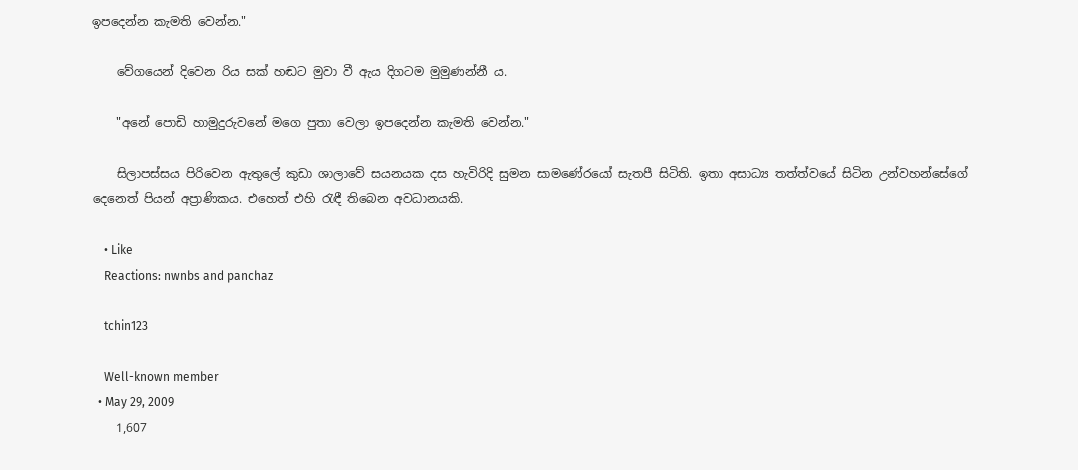ඉපදෙන්න කැමති වෙන්න."

    වේගයෙන් දිවෙන රිය සක්‌ හඬට මුවා වී ඇය දිගටම මුමුණන්නී ය.

    "අනේ පොඩි හාමුදුරුවනේ මගෙ පුතා වෙලා ඉපදෙන්න කැමති වෙන්න."

    සිලාපස්‌සය පිරිවෙන ඇතුලේ කුඩා ශාලාවේ සයනයක දස හැවිරිදි සුමන සාමණේරයෝ සැතපී සිටිති. ඉතා අසාධ්‍ය තත්ත්වයේ සිටින උන්වහන්සේගේ දෙනෙත් පියන් අප්‍රාණිකය. එහෙත් එහි රැඳී තිබෙන අවධානයකි.

    • Like
    Reactions: nwnbs and panchaz

    tchin123

    Well-known member
  • May 29, 2009
    1,607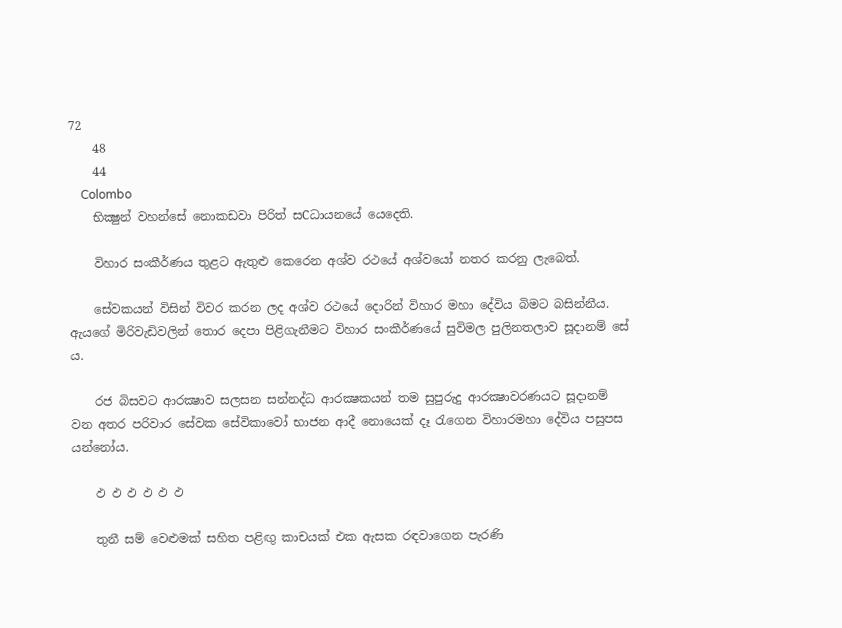72
    48
    44
    Colombo
    භික්‍ෂුන් වහන්සේ නොකඩවා පිරිත් සCධායනයේ යෙදෙති.

    විහාර සංකීර්ණය තුළට ඇතුළු කෙරෙන අශ්ව රථයේ අශ්වයෝ නතර කරනු ලැබෙත්.

    සේවකයන් විසින් විවර කරන ලද අශ්ව රථයේ දොරින් විහාර මහා දේවිය බිමට බසින්නීය. ඇයගේ මිරිවැඩිවලින් තොර දෙපා පිළිගැනීමට විහාර සංකීර්ණයේ සුවිමල පුලිනතලාව සූදානම් සේ ය.

    රජ බිසවට ආරක්‍ෂාව සලසන සන්නද්ධ ආරක්‍ෂකයන් තම සුපුරුදු ආරක්‍ෂාවරණයට සූදානම් වන අතර පරිවාර සේවක සේවිකාවෝ භාජන ආදී නොයෙක්‌ දෑ රැගෙන විහාරමහා දේවිය පසුපස යන්නෝය.

    ඵ ඵ ඵ ඵ ඵ ඵ

    තුනී සම් වෙළුමක්‌ සහිත පළිඟු කාචයක්‌ එක ඇසක රඳවාගෙන පැරණි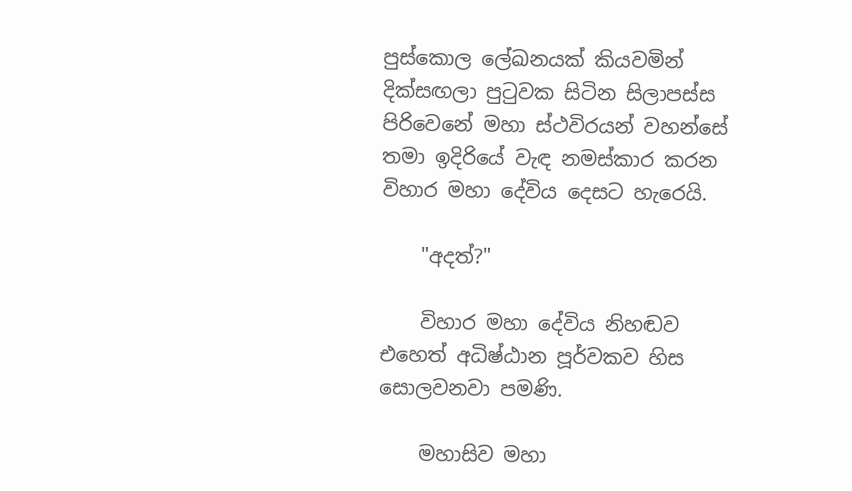පුස්‌කොල ලේඛනයක්‌ කියවමින් දික්‌සඟලා පුටුවක සිටින සිලාපස්‌ස පිරිවෙනේ මහා ස්‌ථවිරයන් වහන්සේ තමා ඉදිරියේ වැඳ නමස්‌කාර කරන විහාර මහා දේවිය දෙසට හැරෙයි.

    "අදත්?"

    විහාර මහා දේවිය නිහඬව එහෙත් අධිෂ්ඨාන පූර්වකව හිස සොලවනවා පමණි.

    මහාසිව මහා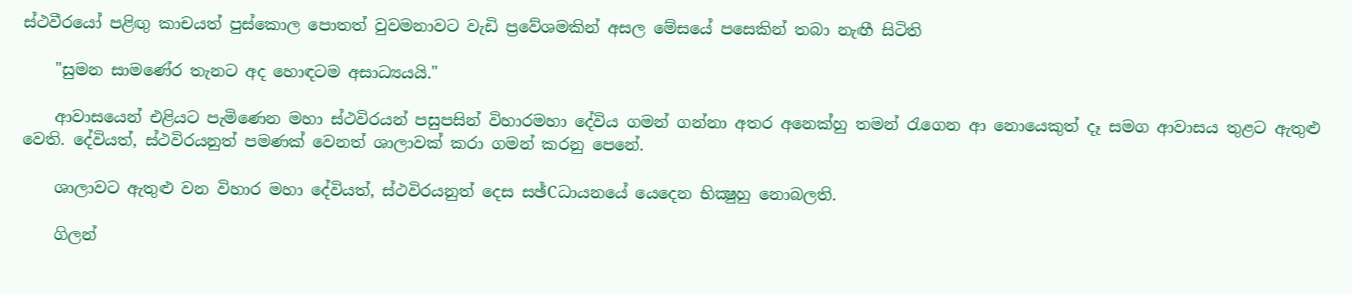ස්‌ථවීරයෝ පළිඟු කාචයත් පුස්‌කොල පොතත් වුවමනාවට වැඩි ප්‍රවේශමකින් අසල මේසයේ පසෙකින් තබා නැඟී සිටිති

    "සුමන සාමණේර තැනට අද හොඳටම අසාධ්‍යයයි."

    ආවාසයෙන් එළියට පැමිණෙන මහා ස්‌ථවිරයන් පසුපසින් විහාරමහා දේවිය ගමන් ගන්නා අතර අනෙක්‌හු තමන් රැගෙන ආ නොයෙකුත් දෑ සමග ආවාසය තුළට ඇතුළු වෙති. දේවියත්, ස්‌ථවිරයනුත් පමණක්‌ වෙනත් ශාලාවක්‌ කරා ගමන් කරනු පෙනේ.

    ශාලාවට ඇතුළු වන විහාර මහා දේවියත්, ස්‌ථවිරයනුත් දෙස සඡ්Cධායනයේ යෙදෙන භික්‍ෂුහු නොබලති.

    ගිලන්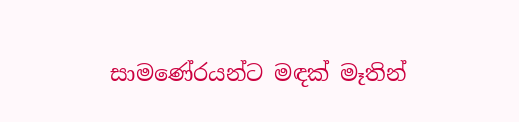සාමණේරයන්ට මඳක්‌ මෑතින්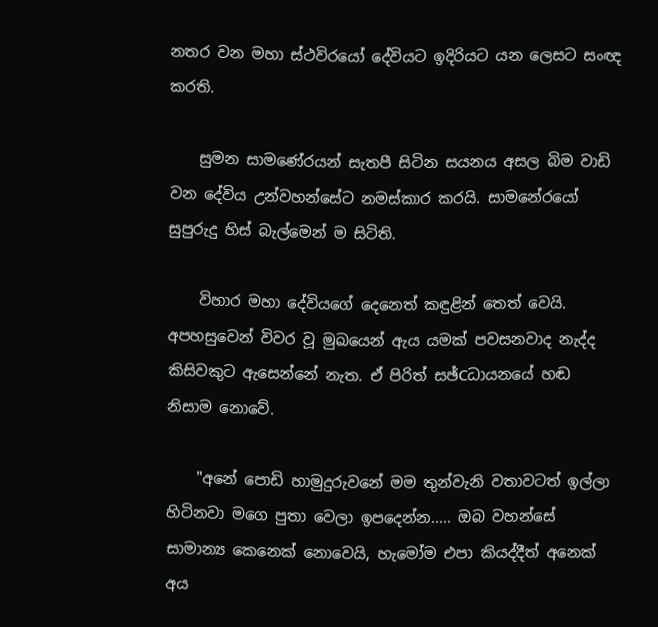නතර වන මහා ස්‌ථවිරයෝ දේවියට ඉදිරියට යන ලෙසට සංඥ කරති.

    සුමන සාමණේරයන් සැතපී සිටින සයනය අසල බිම වාඩි වන දේවිය උන්වහන්සේට නමස්‌කාර කරයි. සාමනේරයෝ සුපුරුදු හිස්‌ බැල්මෙන් ම සිටිති.

    විහාර මහා දේවියගේ දෙනෙත් කඳුළින් තෙත් වෙයි. අපහසුවෙන් විවර වූ මුඛයෙන් ඇය යමක්‌ පවසනවාද නැද්ද කිසිවකුට ඇසෙන්නේ නැත. ඒ පිරිත් සඡ්Cධායනයේ හඬ නිසාම නොවේ.

    "අනේ පොඩි හාමුදුරුවනේ මම තුන්වැනි වතාවටත් ඉල්ලා හිටිනවා මගෙ පුතා වෙලා ඉපදෙන්න..... ඔබ වහන්සේ සාමාන්‍ය කෙනෙක්‌ නොවෙයි, හැමෝම එපා කියද්දීත් අනෙක්‌ අය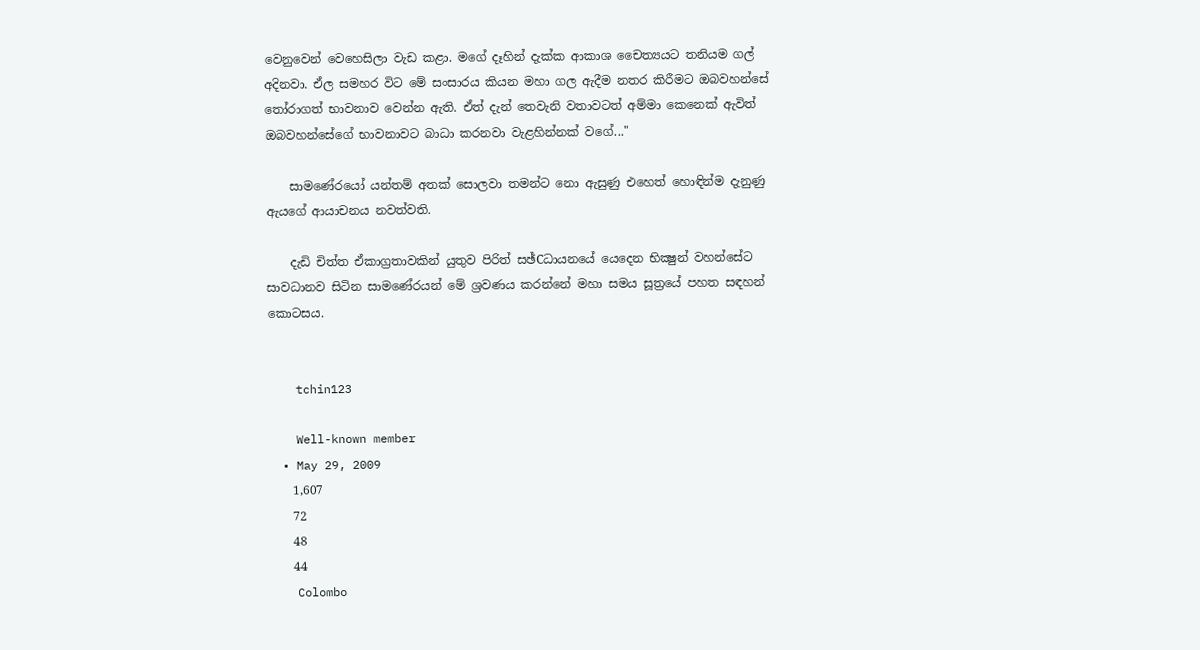වෙනුවෙන් වෙහෙසිලා වැඩ කළා. මගේ දෑහින් දැක්‌ක ආකාශ චෛත්‍යයට තනියම ගල් අදිනවා. ඒල සමහර විට මේ සංසාරය කියන මහා ගල ඇදීම නතර කිරීමට ඔබවහන්සේ තෝරාගත් භාවනාව වෙන්න ඇති. ඒත් දැන් තෙවැනි වතාවටත් අම්මා කෙනෙක්‌ ඇවිත් ඔබවහන්සේගේ භාවනාවට බාධා කරනවා වැළහින්නක්‌ වගේ..."

    සාමණේරයෝ යන්තම් අතක්‌ සොලවා තමන්ට නො ඇසුණු එහෙත් හොඳින්ම දැනුණු ඇයගේ ආයාචනය නවත්වති.

    දැඩි චිත්ත ඒකාග්‍රතාවකින් යුතුව පිරිත් සඡ්Cධායනයේ යෙදෙන භික්‍ෂුන් වහන්සේට සාවධානව සිටින සාමණේරයන් මේ ශ්‍රවණය කරන්නේ මහා සමය සූත්‍රයේ පහත සඳහන් කොටසය.


    tchin123

    Well-known member
  • May 29, 2009
    1,607
    72
    48
    44
    Colombo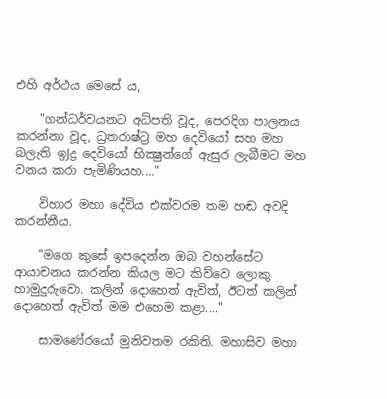එහි අර්ථය මෙසේ ය,

    "ගන්ධර්වයනට අධිපති වූද, පෙරදිග පාලනය කරන්නා වූද, ධ්‍රතරාෂ්ට්‍ර මහ දෙවියෝ සහ මහ බලැති ඉJද්‍ර දෙවියෝ භික්‍ෂුන්ගේ ඇසුර ලැබීමට මහ වනය කරා පැමිණියහ...."

    විහාර මහා දේවිය එක්‌වරම තම හඬ අවදි කරන්නීය.

    "මගෙ කුසේ ඉපදෙන්න ඔබ වහන්සේට ආයාචනය කරන්න කියල මට කිව්වෙ ලොකු හාමුදුරුවො. කලින් දොහෙත් ඇවිත්, ඊටත් කලින් දොහෙත් ඇවිත් මම එහෙම කළා...."

    සාමණේරයෝ මුනිවතම රකිති. මහාසිව මහා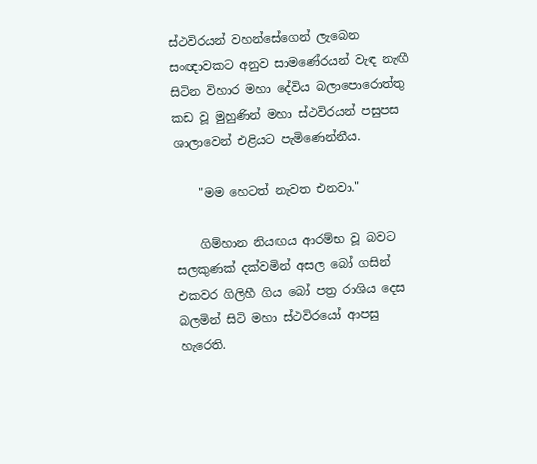ස්‌ථවිරයන් වහන්සේගෙන් ලැබෙන සංඥාවකට අනුව සාමණේරයන් වැඳ නැඟී සිටින විහාර මහා දේවිය බලාපොරොත්තු කඩ වූ මුහුණින් මහා ස්‌ථවිරයන් පසුපස ශාලාවෙන් එළියට පැමිණෙන්නීය.

    "මම හෙටත් නැවත එනවා."

    ගිම්හාන නියඟය ආරම්භ වූ බවට සලකුණක්‌ දක්‌වමින් අසල බෝ ගසින් එකවර ගිලිහී ගිය බෝ පත්‍ර රාශිය දෙස බලමින් සිටි මහා ස්‌ථවිරයෝ ආපසු හැරෙති.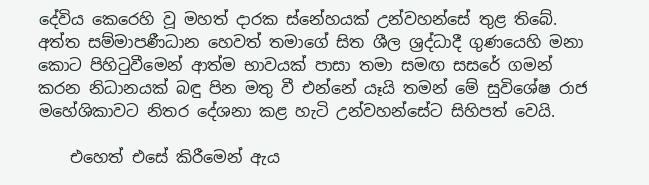දේවිය කෙරෙහි වූ මහත් දාරක ස්‌නේහයක්‌ උන්වහන්සේ තුළ තිබේ. අත්ත සම්මාපණීධාන හෙවත් තමාගේ සිත ශීල ශ්‍රද්ධාදී ගුණයෙහි මනා කොට පිහිටුවීමෙන් ආත්ම භාවයක්‌ පාසා තමා සමඟ සසරේ ගමන් කරන නිධානයක්‌ බඳු පින මතු වී එන්නේ යෑයි තමන් මේ සුවිශේෂ රාජ මහේශිකාවට නිතර දේශනා කළ හැටි උන්වහන්සේට සිහිපත් වෙයි.

    එහෙත් එසේ කිරීමෙන් ඇය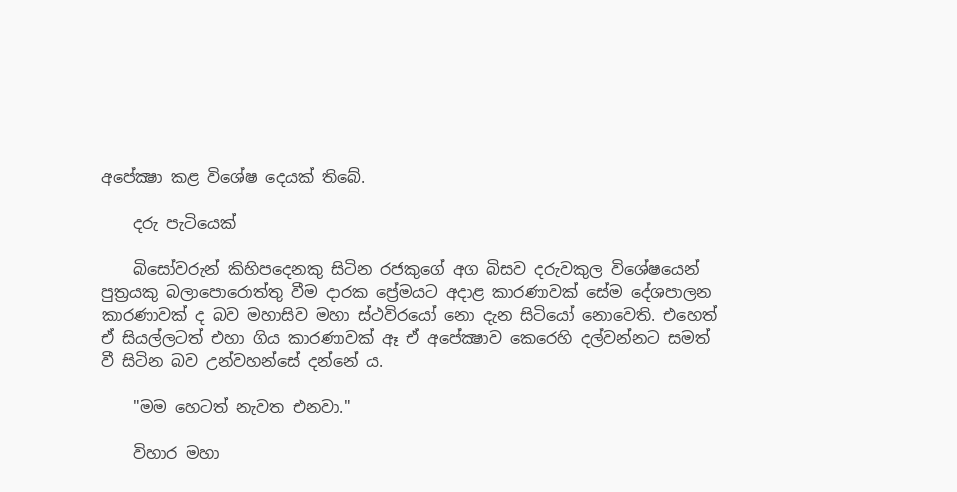අපේක්‍ෂා කළ විශේෂ දෙයක්‌ තිබේ.

    දරු පැටියෙක්‌

    බිසෝවරුන් කිහිපදෙනකු සිටින රජකුගේ අග බිසව දරුවකුල විශේෂයෙන් පුත්‍රයකු බලාපොරොත්තු වීම දාරක ප්‍රේමයට අදාළ කාරණාවක්‌ සේම දේශපාලන කාරණාවක්‌ ද බව මහාසිව මහා ස්‌ථවිරයෝ නො දැන සිටියෝ නොවෙති. එහෙත් ඒ සියල්ලටත් එහා ගිය කාරණාවක්‌ ඈ ඒ අපේක්‍ෂාව කෙරෙහි දල්වන්නට සමත් වී සිටින බව උන්වහන්සේ දන්නේ ය.

    "මම හෙටත් නැවත එනවා."

    විහාර මහා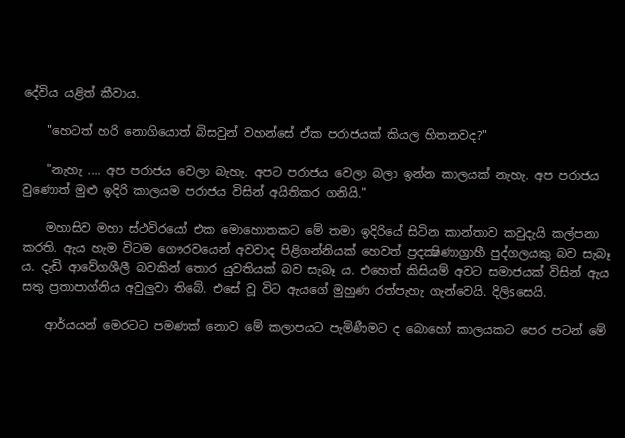දේවිය යළිත් කීවාය.

    "හෙටත් හරි නොගියොත් බිසවුන් වහන්සේ ඒක පරාජයක්‌ කියල හිතනවද?"

    "නැහැ .... අප පරාජය වෙලා බැහැ. අපට පරාජය වෙලා බලා ඉන්න කාලයක්‌ නැහැ. අප පරාජය වුණොත් මුළු ඉදිරි කාලයම පරාජය විසින් අයිතිකර ගනියි."

    මහාසිව මහා ස්‌ථවිරයෝ එක මොහොතකට මේ තමා ඉදිරියේ සිටින කාන්තාව කවුදැයි කල්පනා කරති. ඇය හැම විටම ගෞරවයෙන් අවවාද පිළිගන්නියක්‌ හෙවත් ප්‍රදක්‍ෂිණාග්‍රාහී පුද්ගලයකු බව සැබෑ ය. දැඩි ආවේගශීලී බවකින් තොර යුවතියක්‌ බව සැබෑ ය. එහෙත් කිසියම් අවට සමාජයක්‌ විසින් ඇය සතු ප්‍රතාපාග්නිය අවුලුවා තිබේ. එසේ වූ විට ඇයගේ මුහුණ රත්පැහැ ගැන්වෙයි. දිලිsසෙයි.

    ආර්යයන් මෙරටට පමණක්‌ නොව මේ කලාපයට පැමිණීමට ද බොහෝ කාලයකට පෙර පටන් මේ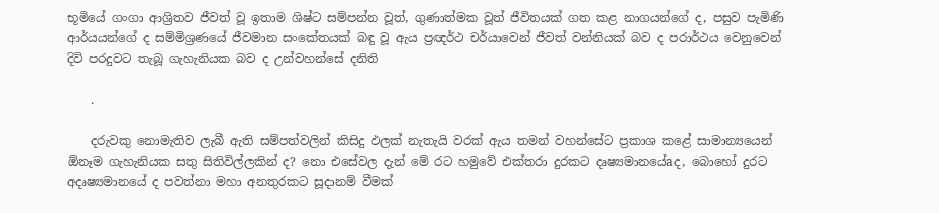භූමියේ ගංගා ආශ්‍රිතව ජීවත් වූ ඉතාම ශිෂ්ට සම්පන්න වූත්, ගුණාත්මක වූත් ජීවිතයක්‌ ගත කළ නාගයන්ගේ ද, පසුව පැමිණි ආර්යයන්ගේ ද සම්මිශ්‍රණයේ ජීවමාන සංකේතයක්‌ බඳු වූ ඇය ප්‍රඥර්ථ චර්යාවෙන් ජීවත් වන්නියක්‌ බව ද පරාර්ථය වෙනුවෙන් දිවි පරදුවට තැබූ ගැහැනියක බව ද උන්වහන්සේ දනිති

    .

    දරුවකු නොමැතිව ලැබී ඇති සම්පත්වලින් කිසිදු ඵලක්‌ නැතැයි වරක්‌ ඇය තමන් වහන්සේට ප්‍රකාශ කළේ සාමාන්‍යයෙන් ඕනෑම ගැහැනියක සතු සිතිවිල්ලකින් ද? නො එසේවල දැන් මේ රට හමුවේ එක්‌තරා දුරකට දෘෂ්‍යමානයේaද, බොහෝ දුරට අදෘෂ්‍යමානයේ ද පවත්නා මහා අනතුරකට සූදානම් වීමක්‌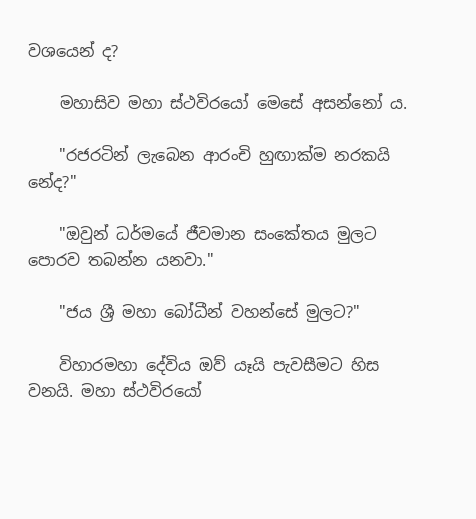වශයෙන් ද?

    මහාසිව මහා ස්‌ථවිරයෝ මෙසේ අසන්නෝ ය.

    "රජරටින් ලැබෙන ආරංචි හුඟාක්‌ම නරකයි නේද?"

    "ඔවුන් ධර්මයේ ජීවමාන සංකේතය මුලට පොරව තබන්න යනවා."

    "ජය ශ්‍රී මහා බෝධීන් වහන්සේ මුලට?"

    විහාරමහා දේවිය ඔව් යෑයි පැවසීමට හිස වනයි. මහා ස්‌ථවිරයෝ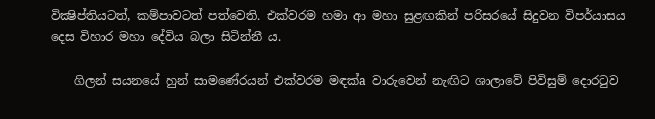වික්‍ෂිප්තියටත්, කම්පාවටත් පත්වෙති. එක්‌වරම හමා ආ මහා සුළඟකින් පරිසරයේ සිදුවන විපර්යාසය දෙස විහාර මහා දේවිය බලා සිටින්නී ය.

    ගිලන් සයනයේ හුන් සාමණේරයන් එක්‌වරම මඳක්‌a වාරුවෙන් නැඟිට ශාලාවේ පිවිසුම් දොරටුව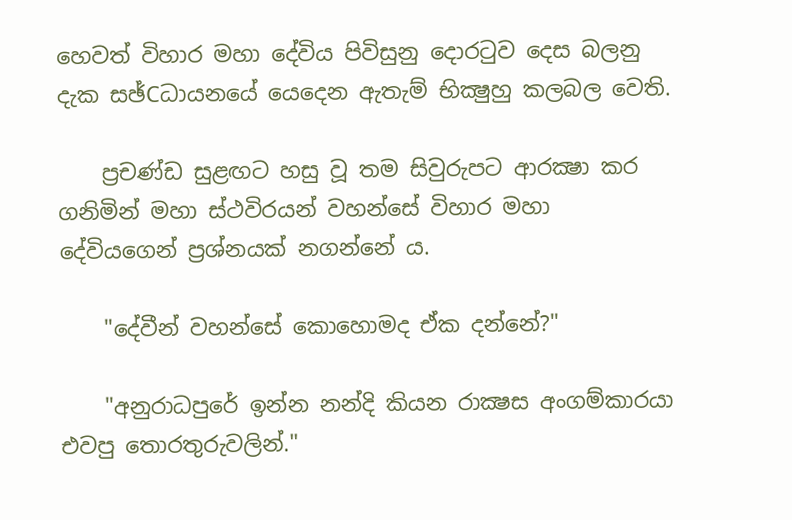හෙවත් විහාර මහා දේවිය පිවිසුනු දොරටුව දෙස බලනු දැක සඡ්Cධායනයේ යෙදෙන ඇතැම් භික්‍ෂුහු කලබල වෙති.

    ප්‍රචණ්‌ඩ සුළඟට හසු වූ තම සිවුරුපට ආරක්‍ෂා කර ගනිමින් මහා ස්‌ථවිරයන් වහන්සේ විහාර මහා දේවියගෙන් ප්‍රශ්නයක්‌ නගන්නේ ය.

    "දේවීන් වහන්සේ කොහොමද ඒක දන්නේ?"

    "අනුරාධපුරේ ඉන්න නන්දි කියන රාක්‍ෂස අංගම්කාරයා එවපු තොරතුරුවලින්."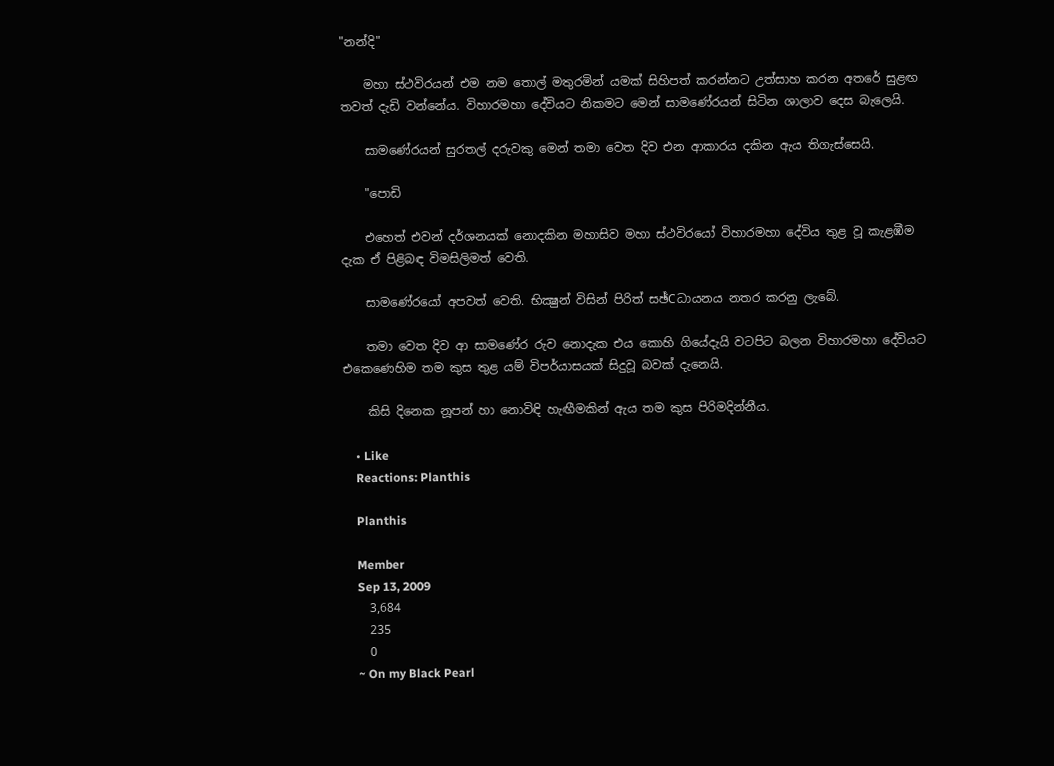"නන්දි"

    මහා ස්‌ථවිරයන් එම නම තොල් මතුරමින් යමක්‌ සිහිපත් කරන්නට උත්සාහ කරන අතරේ සුළඟ තවත් දැඩි වන්නේය. විහාරමහා දේවියට නිකමට මෙන් සාමණේරයන් සිටින ශාලාව දෙස බැලෙයි.

    සාමණේරයන් සුරතල් දරුවකු මෙන් තමා වෙත දිව එන ආකාරය දකින ඇය තිගැස්‌සෙයි.

    "පොඩි

    එහෙත් එවන් දර්ශනයක්‌ නොදකින මහාසිව මහා ස්‌ථවිරයෝ විහාරමහා දේවිය තුළ වූ කැළඹීම දැක ඒ පිළිබඳ විමසිලිමත් වෙති.

    සාමණේරයෝ අපවත් වෙති. භික්‍ෂුන් විසින් පිරිත් සඡ්Cධායනය නතර කරනු ලැබේ.

    තමා වෙත දිව ආ සාමණේර රුව නොදැක එය කොහි ගියේදැයි වටපිට බලන විහාරමහා දේවියට එකෙණෙහිම තම කුස තුළ යම් විපර්යාසයක්‌ සිදුවූ බවක්‌ දැනෙයි.

    කිසි දිනෙක නූපන් හා නොවිඳි හැඟීමකින් ඇය තම කුස පිරිමදින්නීය.

    • Like
    Reactions: Planthis

    Planthis

    Member
    Sep 13, 2009
    3,684
    235
    0
    ~ On my Black Pearl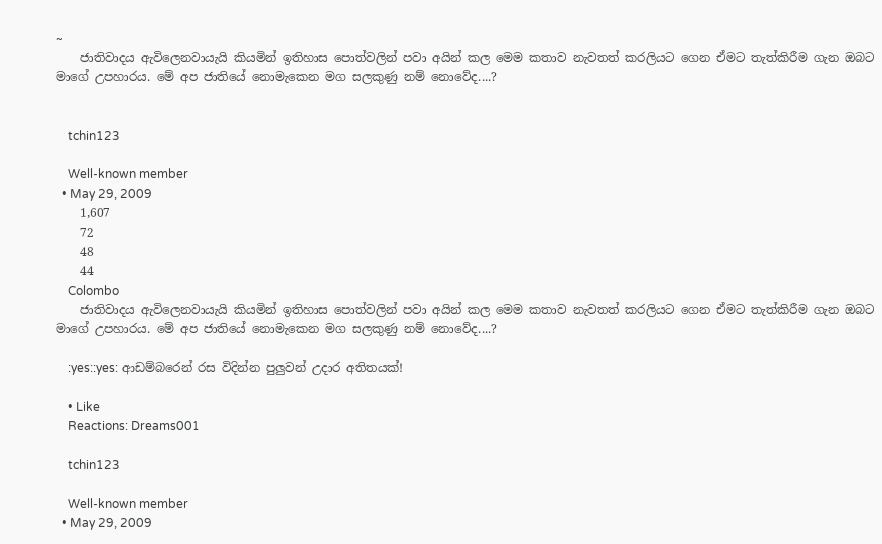~
    ජාතිවාදය ඇවිලෙනවායැයි කියමින් ඉතිහාස පොත්වලින් පවා අයින් කල මෙම කතාව නැවතත් කරලියට ගෙන ඒමට තැත්කිරීම ගැන ඔබට මාගේ උපහාරය. මේ අප ජාතියේ නොමැකෙන මග සලකුණු නම් නොවේද....?


    tchin123

    Well-known member
  • May 29, 2009
    1,607
    72
    48
    44
    Colombo
    ජාතිවාදය ඇවිලෙනවායැයි කියමින් ඉතිහාස පොත්වලින් පවා අයින් කල මෙම කතාව නැවතත් කරලියට ගෙන ඒමට තැත්කිරීම ගැන ඔබට මාගේ උපහාරය. මේ අප ජාතියේ නොමැකෙන මග සලකුණු නම් නොවේද....?

    :yes::yes: ආඩම්බරෙන් රස විදින්න පුලුවන් උදාර අතිතයක්!

    • Like
    Reactions: Dreams001

    tchin123

    Well-known member
  • May 29, 2009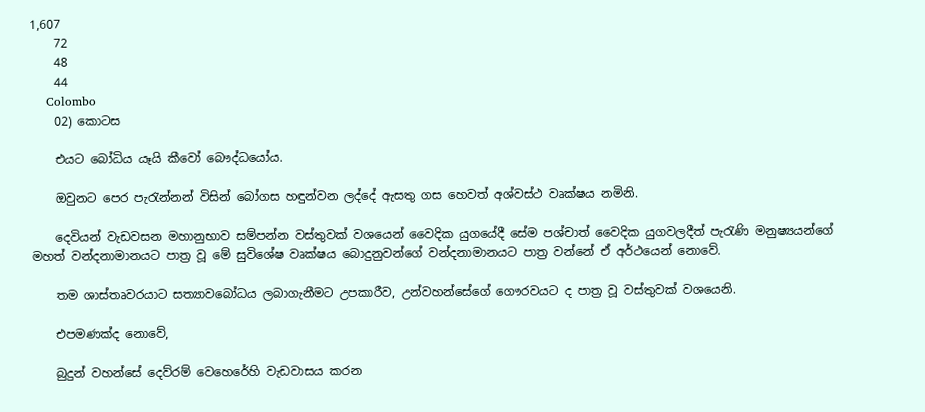1,607
    72
    48
    44
    Colombo
    02) කොටස

    එයට බෝධිය යෑයි කීවෝ බෞද්ධයෝය.

    ඔවුනට පෙර පැරැන්නන් විසින් බෝගස හඳුන්වන ලද්දේ ඇසතු ගස හෙවත් අශ්වස්‌ථ වෘක්‌ෂය නමිනි.

    දෙවියන් වැඩවසන මහානුභාව සම්පන්න වස්‌තුවක්‌ වශයෙන් වෛදික යුගයේදී සේම පශ්චාත් වෛදික යුගවලදීත් පැරැණි මනුෂ්‍යයන්ගේ මහත් වන්දනාමානයට පාත්‍ර වූ මේ සුවිශේෂ වෘක්‌ෂය බොදුනුවන්ගේ වන්දනාමානයට පාත්‍ර වන්නේ ඒ අර්ථයෙන් නොවේ.

    තම ශාස්‌තෘවරයාට සත්‍යාවබෝධය ලබාගැනීමට උපකාරීව, උන්වහන්සේගේ ගෞරවයට ද පාත්‍ර වූ වස්‌තුවක්‌ වශයෙනි.

    එපමණක්‌ද නොවේ,

    බුදුන් වහන්සේ දෙව්රම් වෙහෙරේහි වැඩවාසය කරන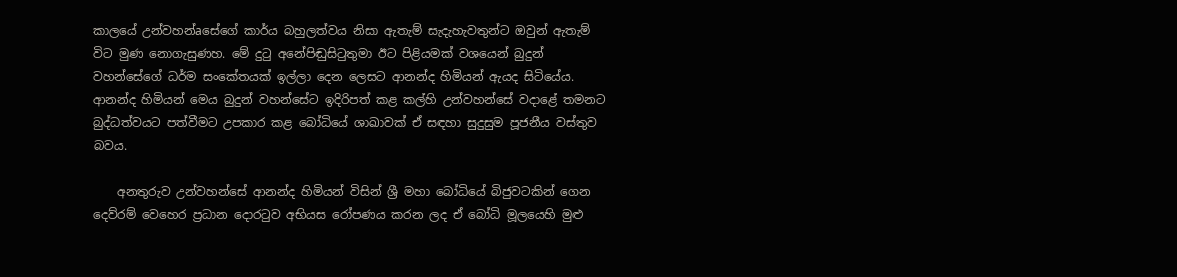කාලයේ උන්වහන්aසේගේ කාර්ය බහුලත්වය නිසා ඇතැම් සැදැහැවතුන්ට ඔවුන් ඇතැම් විට මුණ නොගැසුණහ. මේ දුටු අනේපිඬුසිටුතුමා ඊට පිළියමක්‌ වශයෙන් බුදුන් වහන්සේගේ ධර්ම සංකේතයක්‌ ඉල්ලා දෙන ලෙසට ආනන්ද හිමියන් ඇයද සිටියේය. ආනන්ද හිමියන් මෙය බුදුන් වහන්සේට ඉදිරිපත් කළ කල්හි උන්වහන්සේ වදාළේ තමනට බුද්ධත්වයට පත්වීමට උපකාර කළ බෝධියේ ශාඛාවක්‌ ඒ සඳහා සුදුසුම පූජනීය වස්‌තුව බවය.

    අනතුරුව උන්වහන්සේ ආනන්ද හිමියන් විසින් ශ්‍රී මහා බෝධියේ බිජුවටකින් ගෙන දෙව්රම් වෙහෙර ප්‍රධාන දොරටුව අභියස රෝපණය කරන ලද ඒ බෝධි මූලයෙහි මුළු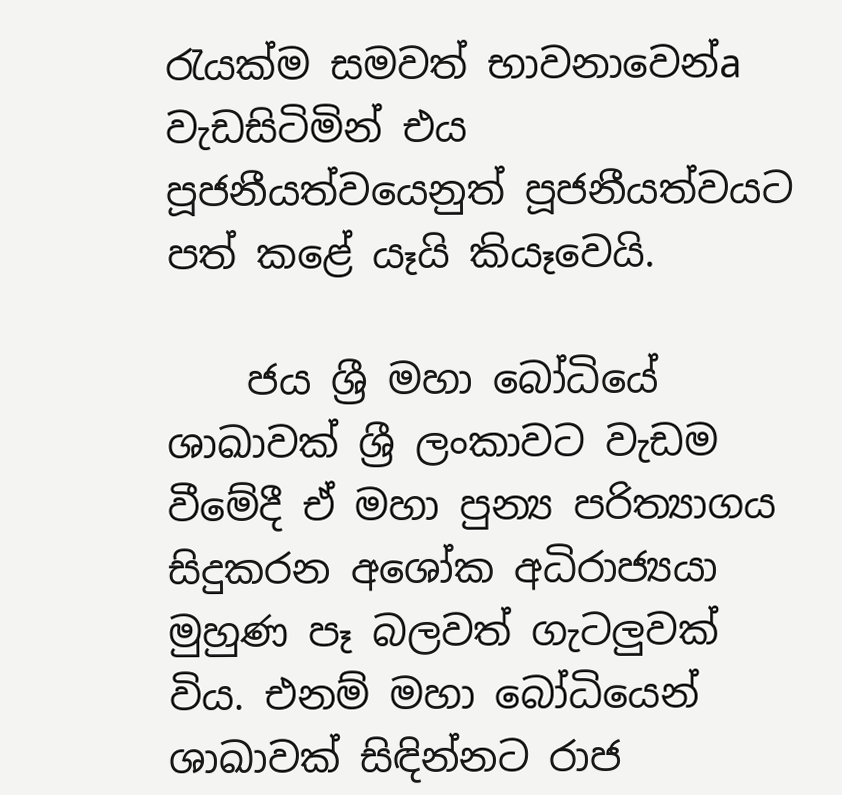රැයක්‌ම සමවත් භාවනාවෙන්a වැඩසිටිමින් එය පූජනීයත්වයෙනුත් පූජනීයත්වයට පත් කළේ යෑයි කියෑවෙයි.

    ජය ශ්‍රී මහා බෝධියේ ශාඛාවක්‌ ශ්‍රී ලංකාවට වැඩම වීමේදී ඒ මහා පුන්‍ය පරිත්‍යාගය සිදුකරන අශෝක අධිරාජ්‍යයා මුහුණ පෑ බලවත් ගැටලුවක්‌ විය. එනම් මහා බෝධියෙන් ශාඛාවක්‌ සිඳින්නට රාජ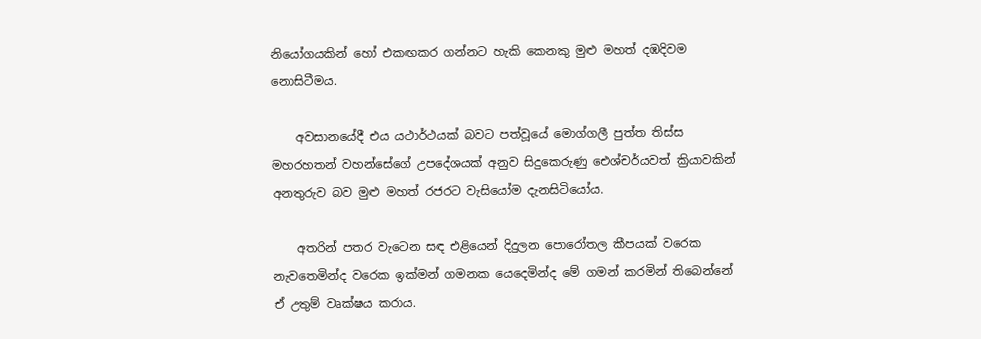නියෝගයකින් හෝ එකඟකර ගන්නට හැකි කෙනකු මුළු මහත් දඹදිවම නොසිටීමය.

    අවසානයේදී එය යථාර්ථයක්‌ බවට පත්වූයේ මොග්ගලී පුත්ත තිස්‌ස මහරහතන් වහන්සේගේ උපදේශයක්‌ අනුව සිදුකෙරුණු ඓශ්චර්යවත් ක්‍රියාවකින් අනතුරුව බව මුළු මහත් රජරට වැසියෝම දැනසිටියෝය.

    අතරින් පතර වැටෙන සඳ එළියෙන් දිදුලන පොරෝතල කීපයක්‌ වරෙක නැවතෙමින්ද වරෙක ඉක්‌මන් ගමනක යෙදෙමින්ද මේ ගමන් කරමින් තිබෙන්නේ ඒ උතුම් වෘක්‌ෂය කරාය.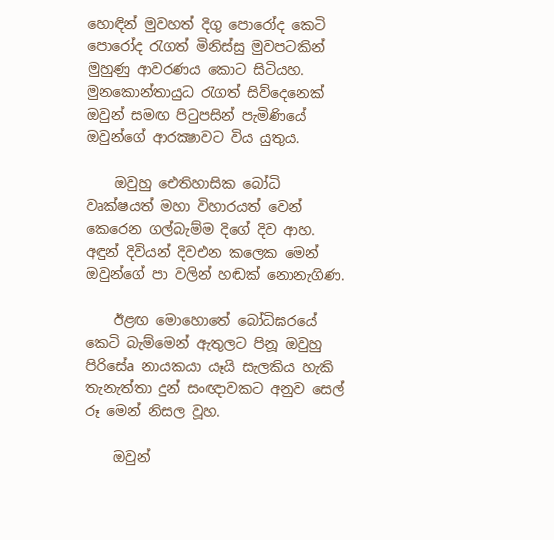හොඳින් මුවහත් දිගු පොරෝද කෙටි පොරෝද රැගත් මිනිස්‌සු මුවපටකින් මුහුණු ආවරණය කොට සිටියහ. මුනකොන්තායුධ රැගත් සිව්දෙනෙක්‌ ඔවුන් සමඟ පිටුපසින් පැමිණියේ ඔවුන්ගේ ආරක්‍ෂාවට විය යුතුය.

    ඔවුහු ඓතිහාසික බෝධි වෘක්‌ෂයත් මහා විහාරයත් වෙන් කෙරෙන ගල්බැම්ම දිගේ දිව ආහ. අඳුන් දිවියන් දිවඑන කලෙක මෙන් ඔවුන්ගේ පා වලින් හඬක්‌ නොනැගිණ.

    ඊළඟ මොහොතේ බෝධිඝරයේ කෙටි බැම්මෙන් ඇතුලට පිනූ ඔවුහු පිරිසේa නායකයා යෑයි සැලකිය හැකි තැනැත්තා දුන් සංඥාවකට අනුව සෙල් රූ මෙන් නිසල වූහ.

    ඔවුන්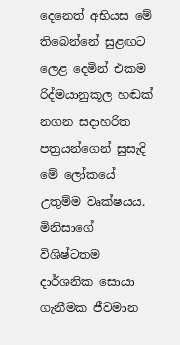දෙනෙත් අභියස මේ තිබෙන්නේ සුළඟට ලෙළ දෙමින් එකම රිද්මයානුකූල හඬක්‌ නගන සදාහරිත පත්‍රයන්ගෙන් සුසැදි මේ ලෝකයේ උතුම්ම වෘක්‌ෂයය. මිනිසාගේ විශිෂ්ටතම දාර්ශනික සොයා ගැනීමක ජීවමාන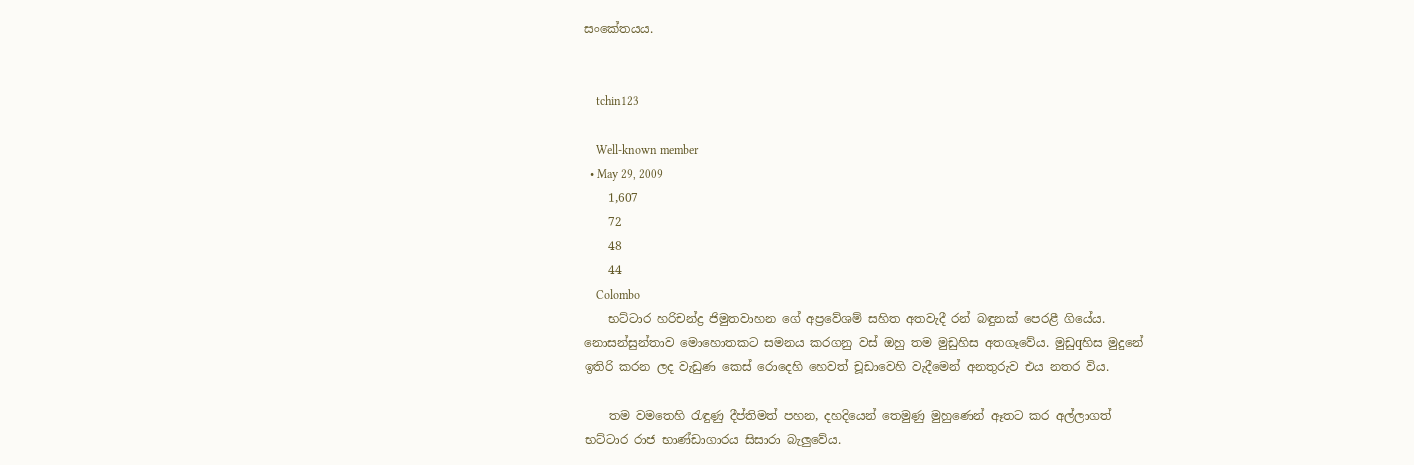සංකේතයය.


    tchin123

    Well-known member
  • May 29, 2009
    1,607
    72
    48
    44
    Colombo
    භට්‌ටාර හරිචන්ද්‍ර ජිමුතවාහන ගේ අප්‍රවේශම් සහිත අතවැදී රන් බඳුනක්‌ පෙරළී ගියේය. නොසන්සුන්තාව මොහොතකට සමනය කරගනු වස්‌ ඔහු තම මුඩුහිස අතගෑවේය. මුඩුqහිස මුදුනේ ඉතිරි කරන ලද වැඩුණ කෙස්‌ රොදෙහි හෙවත් චූඩාවෙහි වැදීමෙන් අනතුරුව එය නතර විය.

    තම වමතෙහි රැඳුණු දීප්තිමත් පහන, දහදියෙන් තෙමුණු මුහුණෙන් ඈතට කර අල්ලාගත් භට්‌ටාර රාජ භාණ්‌ඩාගාරය සිසාරා බැලුවේය.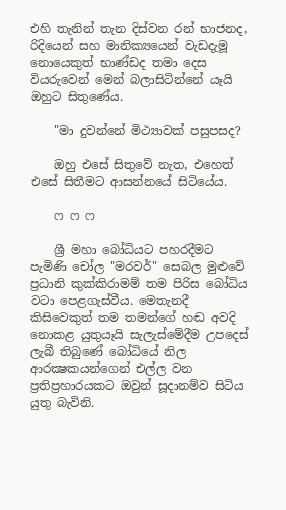එහි තැනින් තැන දිස්‌වන රන් භාජනද, රිදියෙන් සහ මානික්‍යයෙන් වැඩදැමූ නොයෙකුත් භාණ්‌ඩද තමා දෙස වියරුවෙන් මෙන් බලාසිටින්නේ යෑයි ඔහුට සිතුණේය.

    "මා දුවන්නේ මිථ්‍යාවක්‌ පසුපසද?

    ඔහු එසේ සිතුවේ නැත, එහෙත් එසේ සිතීමට ආසන්නයේ සිටියේය.

    ෆ ෆ ෆ

    ශ්‍රී මහා බෝධියට පහරදීමට පැමිණි චෝල "මරවර්" සෙබල මුළුවේ ප්‍රධානි කුක්‌කිරාමම් තම පිරිස බෝධිය වටා පෙළගැස්‌වීය. මෙතැනදී කිසිවෙකුත් තම තමන්ගේ හඬ අවදි නොකළ යුතුයෑයි සැලැස්‌මේදීම උපදෙස්‌ ලැබී තිබුණේ බෝධියේ නිල ආරක්‍ෂකයන්ගෙන් එල්ල වන ප්‍රතිප්‍රහාරයකට ඔවුන් සූදානම්ව සිටිය යුතු බැවිනි.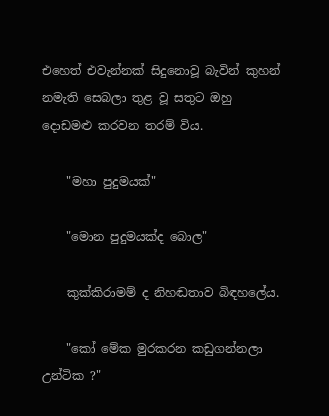එහෙත් එවැන්නක්‌ සිදුනොවූ බැවින් කුහන් නමැති සෙබලා තුළ වූ සතුට ඔහු දොඩමළු කරවන තරම් විය.

    "මහා පුදුමයක්‌"

    "මොන පුදුමයක්‌ද බොල"

    කුක්‌කිරාමම් ද නිහඬතාව බිඳහලේය.

    "කෝ මේක මුරකරන කඩුගන්නලා උන්ටික ?"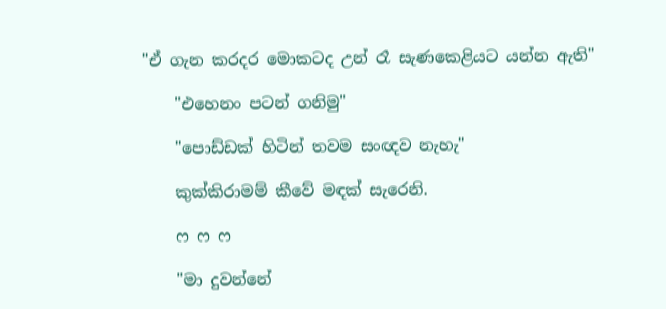"ඒ ගැන කරදර මොකටද උන් රෑ සැණකෙළියට යන්න ඇති"

    "එහෙනං පටන් ගනිමු"

    "පොඩ්ඩක්‌ හිටින් තවම සංඥව නැහැ"

    කුක්‌කිරාමම් කීවේ මඳක්‌ සැරෙනි.

    ෆ ෆ ෆ

    "මා දුවන්නේ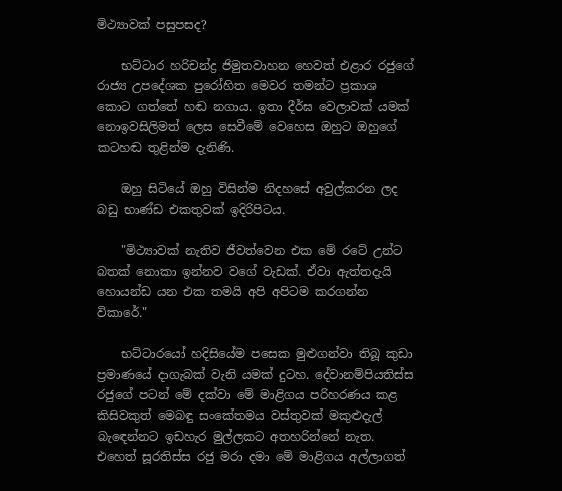මිථ්‍යාවක්‌ පසුපසද?

    භට්‌ටාර හරිචන්ද්‍ර ජිමුතවාහන හෙවත් එළාර රජුගේ රාජ්‍ය උපදේශක පුරෝහිත මෙවර තමන්ට ප්‍රකාශ කොට ගත්තේ හඬ නගාය. ඉතා දීර්ඝ වෙලාවක්‌ යමක්‌ නොඉවසිලිමත් ලෙස සෙවීමේ වෙහෙස ඔහුට ඔහුගේ කටහඬ තුළින්ම දැනිණි.

    ඔහු සිටියේ ඔහු විසින්ම නිදහසේ අවුල්කරන ලද බඩු භාණ්‌ඩ එකතුවක්‌ ඉදිරිපිටය.

    "මිථ්‍යාවක්‌ නැතිව ජීවත්වෙන එක මේ රටේ උන්ට බතක්‌ නොකා ඉන්නව වගේ වැඩක්‌. ඒවා ඇත්තදැයි හොයන්ඩ යන එක තමයි අපි අපිටම කරගන්න විකාරේ."

    භට්‌ටාරයෝ හදිසියේම පසෙක මුළුගන්වා තිබූ කුඩා ප්‍රමාණයේ දාගැබක්‌ වැනි යමක්‌ දුටහ. දේවානම්පියතිස්‌ස රජුගේ පටන් මේ දක්‌වා මේ මාළිගය පරිහරණය කළ කිසිවකුත් මෙබඳු සංකේතමය වස්‌තුවක්‌ මකුළුදැල් බැඳෙන්නට ඉඩහැර මුල්ලකට අතහරින්නේ නැත. එහෙත් සූරතිස්‌ස රජු මරා දමා මේ මාළිගය අල්ලාගත්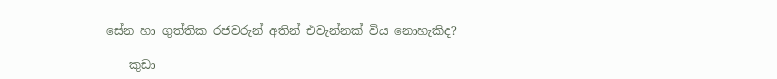සේන හා ගුත්තික රජවරුන් අතින් එවැන්නක්‌ විය නොහැකිද?

    කුඩා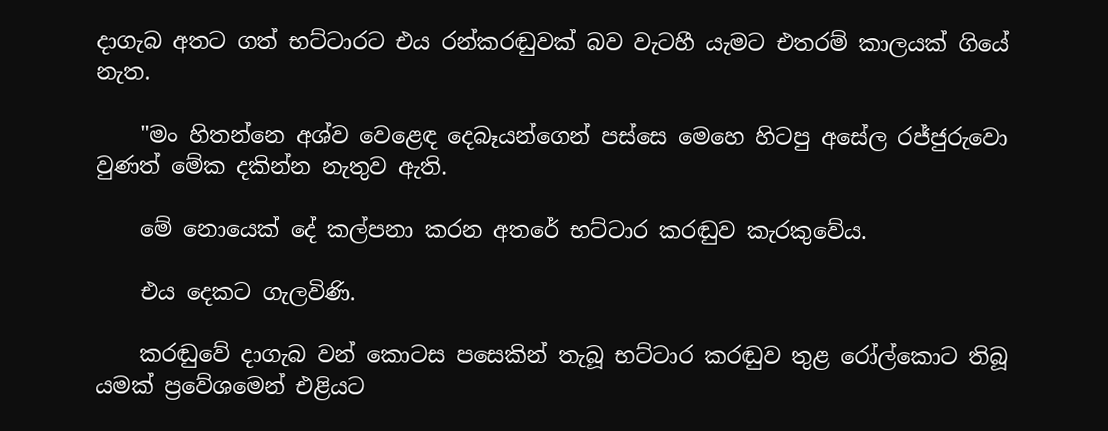දාගැබ අතට ගත් භට්‌ටාරට එය රන්කරඬුවක්‌ බව වැටහී යැමට එතරම් කාලයක්‌ ගියේ නැත.

    "මං හිතන්නෙ අශ්ව වෙළෙඳ දෙබෑයන්ගෙන් පස්‌සෙ මෙහෙ හිටපු අසේල රජ්ජුරුවො වුණත් මේක දකින්න නැතුව ඇති.

    මේ නොයෙක්‌ දේ කල්පනා කරන අතරේ භට්‌ටාර කරඬුව කැරකුවේය.

    එය දෙකට ගැලවිණි.

    කරඬුවේ දාගැබ වන් කොටස පසෙකින් තැබූ භට්‌ටාර කරඬුව තුළ රෝල්කොට තිබූ යමක්‌ ප්‍රවේශමෙන් එළියට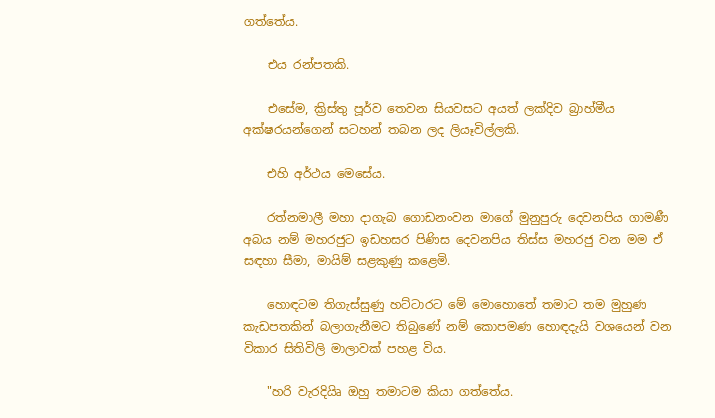ගත්තේය.

    එය රන්පතකි.

    එසේම, ක්‍රිස්‌තු පූර්ව තෙවන සියවසට අයත් ලක්‌දිව බ්‍රාහ්මීය අක්‌ෂරයන්ගෙන් සටහන් තබන ලද ලියෑවිල්ලකි.

    එහි අර්ථය මෙසේය.

    රත්නමාලී මහා දාගැබ ගොඩනංවන මාගේ මුනුපුරු දෙවනපිය ගාමණී අබය නම් මහරජුට ඉඩහසර පිණිස දෙවනපිය තිස්‌ස මහරජු වන මම ඒ සඳහා සීමා, මායිම් සළකුණු කළෙමි.

    හොඳටම තිගැස්‌සුණු හට්‌ටාරට මේ මොහොතේ තමාට තම මුහුණ කැඩපතකින් බලාගැනීමට තිබුණේ නම් කොපමණ හොඳදැයි වශයෙන් වන විකාර සිතිවිලි මාලාවක්‌ පහළ විය.

    "හරි වැරදියිෘ ඔහු තමාටම කියා ගත්තේය.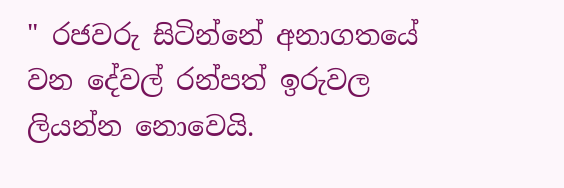" රජවරු සිටින්නේ අනාගතයේ වන දේවල් රන්පත් ඉරුවල ලියන්න නොවෙයි.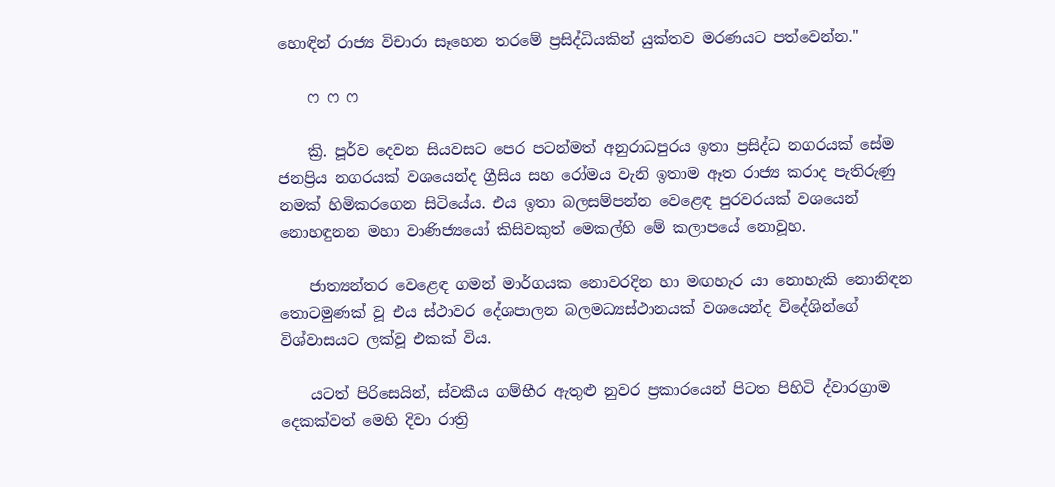හොඳින් රාජ්‍ය විචාරා සෑහෙන තරමේ ප්‍රසිද්ධියකින් යුක්‌තව මරණයට පත්වෙන්න."

    ෆ ෆ ෆ

    ක්‍රි. පූර්ව දෙවන සියවසට පෙර පටන්මත් අනුරාධපුරය ඉතා ප්‍රසිද්ධ නගරයක්‌ සේම ජනප්‍රිය නගරයක්‌ වශයෙන්ද ග්‍රීසිය සහ රෝමය වැනි ඉතාම ඈත රාජ්‍ය කරාද පැතිරුණු නමක්‌ හිමිකරගෙන සිටියේය. එය ඉතා බලසම්පන්න වෙළෙඳ පුරවරයක්‌ වශයෙන් නොහඳුනන මහා වාණිජ්‍යයෝ කිසිවකුත් මෙකල්හි මේ කලාපයේ නොවූහ.

    ජාත්‍යන්තර වෙළෙඳ ගමන් මාර්ගයක නොවරදින හා මඟහැර යා නොහැකි නොනිඳන තොටමුණක්‌ වූ එය ස්‌ථාවර දේශපාලන බලමධ්‍යස්‌ථානයක්‌ වශයෙන්ද විදේශින්ගේ විශ්වාසයට ලක්‌වූ එකක්‌ විය.

    යටත් පිරිසෙයින්, ස්‌වකීය ගම්භීර ඇතුළු නුවර ප්‍රකාරයෙන් පිටත පිහිටි ද්වාරග්‍රාම දෙකක්‌වත් මෙහි දිවා රාත්‍රි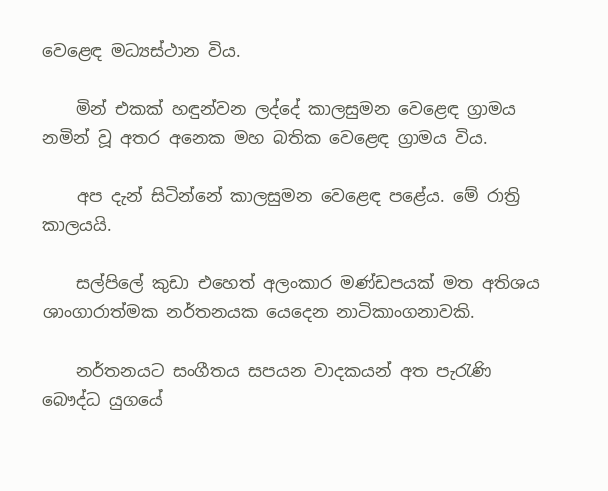වෙළෙඳ මධ්‍යස්‌ථාන විය.

    මින් එකක්‌ හඳුන්වන ලද්දේ කාලසුමන වෙළෙඳ ග්‍රාමය නමින් වූ අතර අනෙක මහ බතික වෙළෙඳ ග්‍රාමය විය.

    අප දැන් සිටින්නේ කාලසුමන වෙළෙඳ පළේය. මේ රාත්‍රි කාලයයි.

    සල්පිලේ කුඩා එහෙත් අලංකාර මණ්‌ඩපයක්‌ මත අතිශය ශාංගාරාත්මක නර්තනයක යෙදෙන නාටිකාංගනාවකි.

    නර්තනයට සංගීතය සපයන වාදකයන් අත පැරැණි බෞද්ධ යුගයේ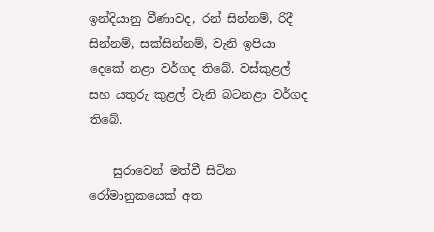ඉන්දියානු වීණාවද, රන් සින්නම්, රිදී සින්නම්, සක්‌සින්නම්, වැනි ඉපියා දෙකේ නළා වර්ගද තිබේ. වස්‌කුළල් සහ යතුරු කුළල් වැනි බටනළා වර්ගද තිබේ.

    සුරාවෙන් මත්වී සිටින රෝමානුකයෙක්‌ අත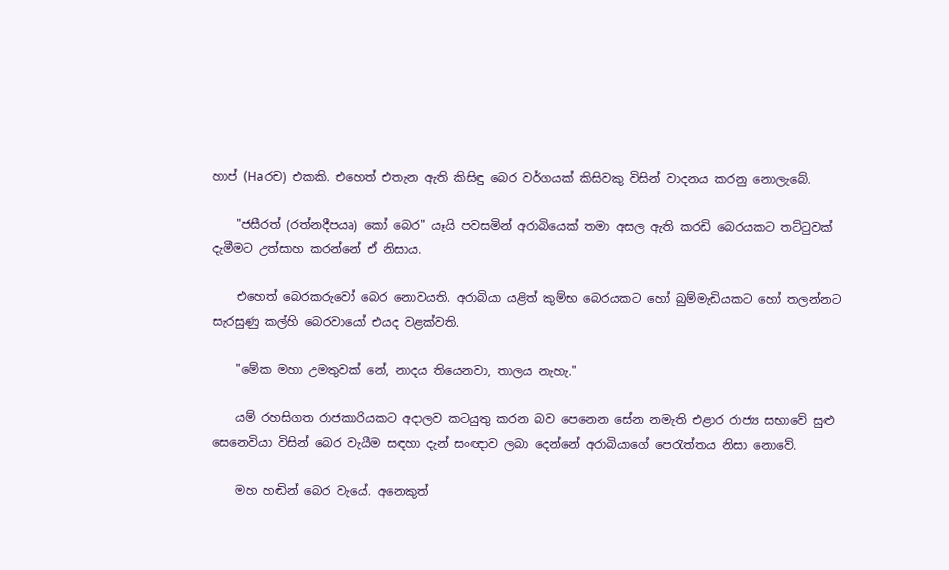හාප් (Haරච) එකකි. එහෙත් එතැන ඇති කිසිඳු බෙර වර්ගයක්‌ කිසිවකු විසින් වාදනය කරනු නොලැබේ.

    "ජසීරත් (රත්නදීපයෘ) කෝ බෙර" යෑයි පවසමින් අරාබියෙක්‌ තමා අසල ඇති කරඩි බෙරයකට තට්‌ටුවක්‌ දැමීමට උත්සාහ කරන්නේ ඒ නිසාය.

    එහෙත් බෙරකරුවෝ බෙර නොවයති. අරාබියා යළිත් කුම්භ බෙරයකට හෝ බුම්මැඩියකට හෝ තලන්නට සැරසුණු කල්හි බෙරවායෝ එයද වළක්‌වති.

    "මේක මහා උමතුවක්‌ නේ, නාදය තියෙනවා, තාලය නැහැ."

    යම් රහසිගත රාජකාරියකට අදාලව කටයුතු කරන බව පෙනෙන සේන නමැති එළාර රාජ්‍ය සභාවේ සුළු සෙනෙවියා විසින් බෙර වැයීම සඳහා දැන් සංඥාව ලබා දෙන්නේ අරාබියාගේ පෙරැත්තය නිසා නොවේ.

    මහ හඬින් බෙර වැයේ. අනෙකුත්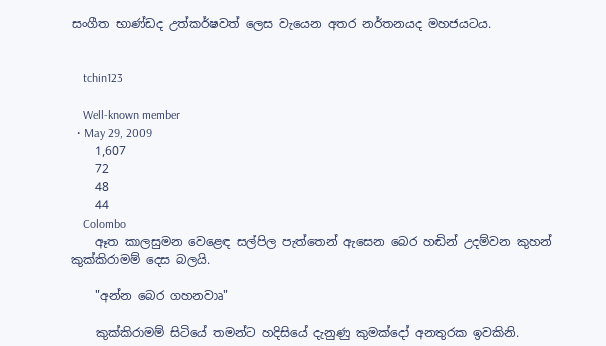සංගීත භාණ්‌ඩද උත්කර්ෂවත් ලෙස වැයෙන අතර නර්තනයද මහජයටය.


    tchin123

    Well-known member
  • May 29, 2009
    1,607
    72
    48
    44
    Colombo
    ඈත කාලසුමන වෙළෙඳ සල්පිල පැත්තෙන් ඇසෙන බෙර හඬින් උදම්වන කුහන් කුක්‌කිරාමම් දෙස බලයි.

    "අන්න බෙර ගහනවාෘ"

    කුක්‌කිරාමම් සිටියේ තමන්ට හදිසියේ දැනුණු කුමක්‌දෝ අනතුරක ඉවකිනි.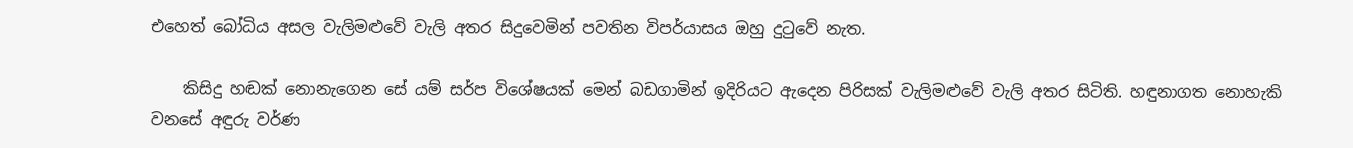එහෙත් බෝධිය අසල වැලිමළුවේ වැලි අතර සිදුවෙමින් පවතින විපර්යාසය ඔහු දුටුවේ නැත.

    කිසිදු හඬක්‌ නොනැගෙන සේ යම් සර්ප විශේෂයක්‌ මෙන් බඩගාමින් ඉදිරියට ඇදෙන පිරිසක්‌ වැලිමළුවේ වැලි අතර සිටිති. හඳුනාගත නොහැකි වනසේ අඳුරු වර්ණ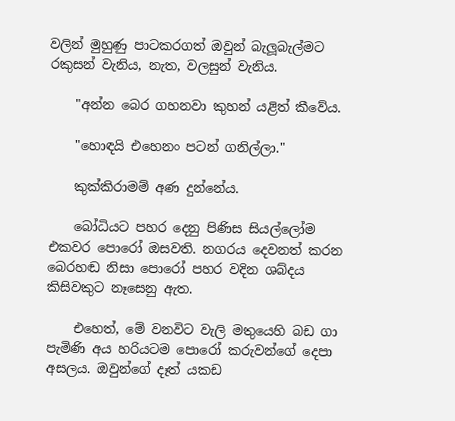වලින් මුහුණු පාටකරගත් ඔවුන් බැලූබැල්මට රකුසන් වැනිය, නැත, වලසුන් වැනිය.

    "අන්න බෙර ගහනවා කුහන් යළිත් කීවේය.

    "හොඳයි එහෙනං පටන් ගනිල්ලා."

    කුක්‌කිරාමම් අණ දුන්නේය.

    බෝධියට පහර දෙනු පිණිස සියල්ලෝම එකවර පොරෝ ඔසවති. නගරය දෙවනත් කරන බෙරහඬ නිසා පොරෝ පහර වදින ශබ්දය කිසිවකුට නෑසෙනු ඇත.

    එහෙත්, මේ වනවිට වැලි මතුයෙහි බඩ ගා පැමිණි අය හරියටම පොරෝ කරුවන්ගේ දෙපා අසලය. ඔවුන්ගේ දෑත් යකඩ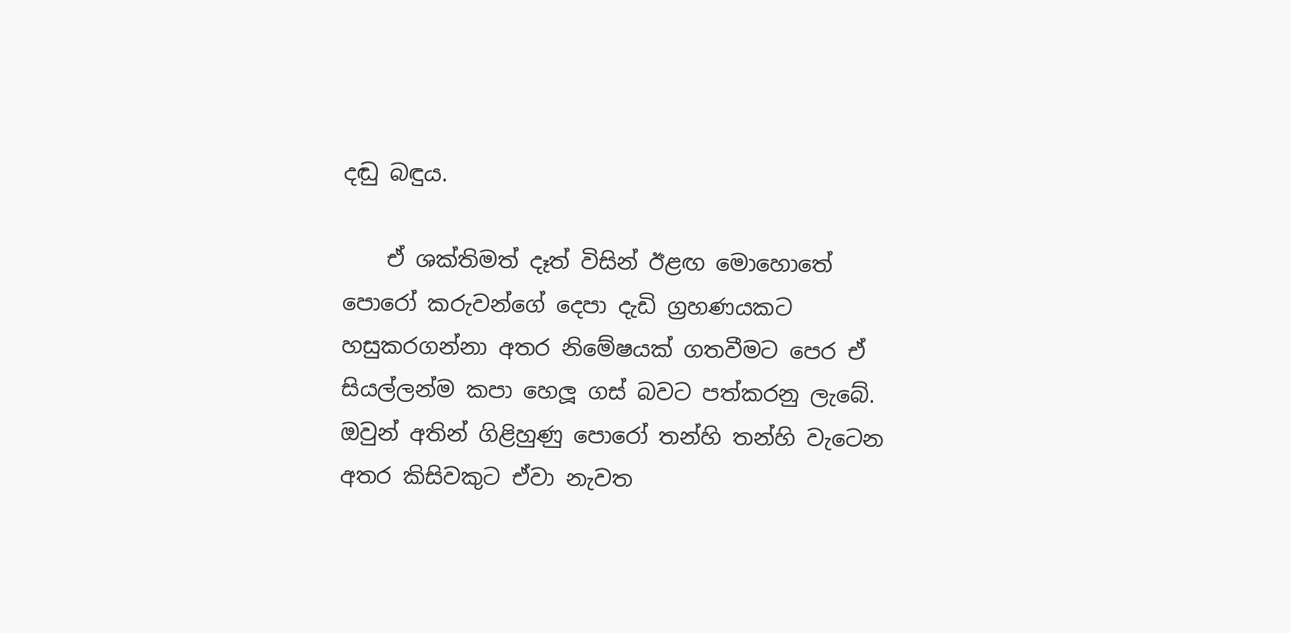දඬු බඳුය.

    ඒ ශක්‌තිමත් දෑත් විසින් ඊළඟ මොහොතේ පොරෝ කරුවන්ගේ දෙපා දැඩි ග්‍රහණයකට හසුකරගන්නා අතර නිමේෂයක්‌ ගතවීමට පෙර ඒ සියල්ලන්ම කපා හෙලූ ගස්‌ බවට පත්කරනු ලැබේ. ඔවුන් අතින් ගිළිහුණු පොරෝ තන්හි තන්හි වැටෙන අතර කිසිවකුට ඒවා නැවත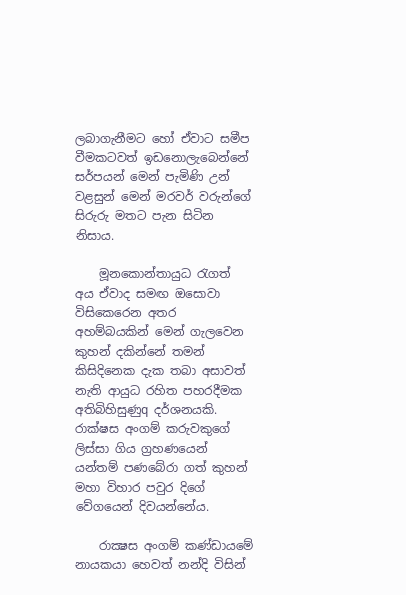ලබාගැනීමට හෝ ඒවාට සමීප වීමකටවත් ඉඩනොලැබෙන්නේ සර්පයන් මෙන් පැමිණි උන් වළසුන් මෙන් මරවර් වරුන්ගේ සිරුරු මතට පැන සිටින නිසාය.

    මූනකොන්තායුධ රැගත් අය ඒවාද සමඟ ඔසොවා විසිකෙරෙන අතර අහම්බයකින් මෙන් ගැලවෙන කුහන් දකින්නේ තමන් කිසිදිනෙක දැක තබා අසාවත් නැති ආයුධ රහිත පහරදීමක අතිබිහිසුණුq දර්ශනයකි. රාක්‌ෂස අංගම් කරුවකුගේ ලිස්‌සා ගිය ග්‍රහණයෙන් යන්තම් පණබේරා ගත් කුහන් මහා විහාර පවුර දිගේ වේගයෙන් දිවයන්නේය.

    රාක්‍ෂස අංගම් කණ්‌ඩායමේ නායකයා හෙවත් නන්දි විසින්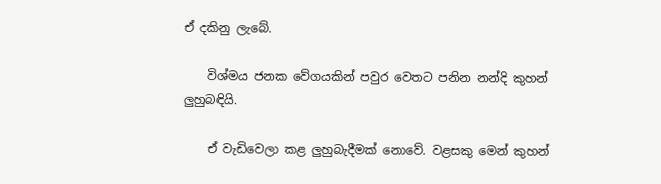ඒ දකිනු ලැබේ.

    විශ්මය ජනක වේගයකින් පවුර වෙතට පනින නන්දි කුහන් ලුහුබඳියි.

    ඒ වැඩිවෙලා කළ ලුහුබැදීමක්‌ නොවේ. වළසකු මෙන් කුහන්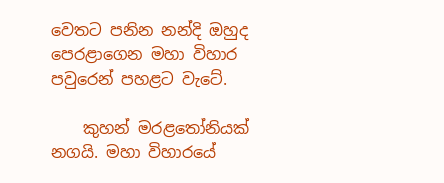වෙතට පනින නන්දි ඔහුද පෙරළාගෙන මහා විහාර පවුරෙන් පහළට වැටේ.

    කුහන් මරළතෝනියක්‌ නගයි. මහා විහාරයේ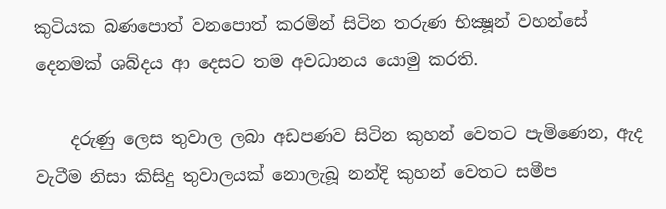කුටියක බණපොත් වනපොත් කරමින් සිටින තරුණ භික්‍ෂූන් වහන්සේ දෙනමක්‌ ශබ්දය ආ දෙසට තම අවධානය යොමු කරති.

    දරුණු ලෙස තුවාල ලබා අඩපණව සිටින කුහන් වෙතට පැමිණෙන, ඇද වැටීම නිසා කිසිදු තුවාලයක්‌ නොලැබූ නන්දි කුහන් වෙතට සමීප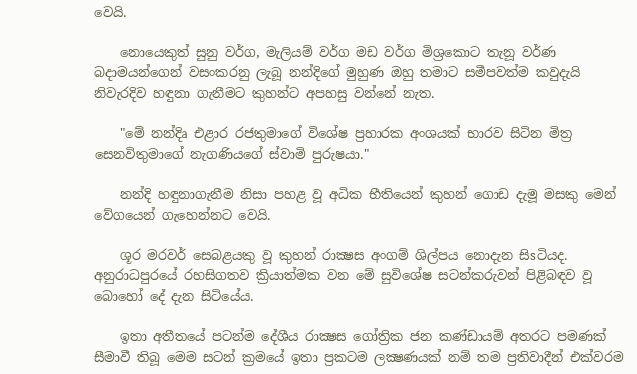වෙයි.

    නොයෙකුත් සුනු වර්ග, මැලියම් වර්ග මඩ වර්ග මිශ්‍රකොට තැනූ වර්ණ බදාමයන්ගෙන් වසංකරනු ලැබූ නන්දිගේ මුහුණ ඔහු තමාට සමීපවත්ම කවුදැයි නිවැරදිව හඳුනා ගැනීමට කුහන්ට අපහසු වන්නේ නැත.

    "මේ නන්දිෘ එළාර රජතුමාගේ විශේෂ ප්‍රහාරක අංශයක්‌ භාරව සිටින මිත්‍ර සෙනවිතුමාගේ නැගණියගේ ස්‌වාමි පුරුෂයා."

    නන්දි හඳුනාගැනීම නිසා පහළ වූ අධික භීතියෙන් කුහන් ගොඩ දැමූ මසකු මෙන් වේගයෙන් ගැහෙන්නට වෙයි.

    ශූර මරවර් සෙබළයකු වූ කුහන් රාක්‍ෂස අංගම් ශිල්පය නොදැන සිsටියද. අනුරාධපුරයේ රහසිගතව ක්‍රියාත්මක වන මේ සුවිශේෂ සටන්කරුවන් පිළිබඳව වූ බොහෝ දේ දැන සිටියේය.

    ඉතා අතීතයේ පටන්ම දේශීය රාක්‍ෂස ගෝත්‍රික ජන කණ්‌ඩායම් අතරට පමණක්‌ සීමාවී තිබූ මෙම සටන් ක්‍රමයේ ඉතා ප්‍රකටම ලක්‍ෂණයක්‌ නම් තම ප්‍රතිවාදීන් එක්‌වරම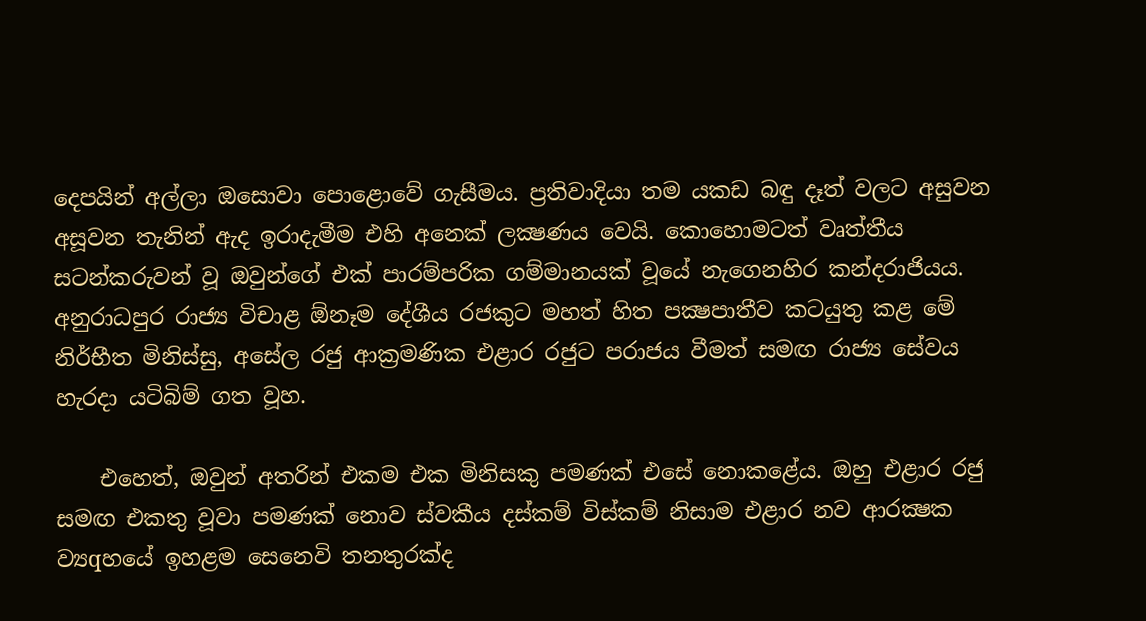දෙපයින් අල්ලා ඔසොවා පොළොවේ ගැසීමය. ප්‍රතිවාදියා තම යකඩ බඳු දෑත් වලට අසුවන අසූවන තැනින් ඇද ඉරාදැමීම එහි අනෙක්‌ ලක්‍ෂණය වෙයි. කොහොමටත් වෘත්තීය සටන්කරුවන් වූ ඔවුන්ගේ එක්‌ පාරම්පරික ගම්මානයක්‌ වූයේ නැගෙනහිර කන්දරාජියය. අනුරාධපුර රාජ්‍ය විචාළ ඕනෑම දේශීය රජකුට මහත් හිත පක්‍ෂපාතීව කටයුතු කළ මේ නිර්භීත මිනිස්‌සු, අසේල රජු ආක්‍රමණික එළාර රජුට පරාජය වීමත් සමඟ රාජ්‍ය සේවය හැරදා යටිබිම් ගත වූහ.

    එහෙත්, ඔවුන් අතරින් එකම එක මිනිසකු පමණක්‌ එසේ නොකළේය. ඔහු එළාර රජු සමඟ එකතු වූවා පමණක්‌ නොව ස්‌වකීය දස්‌කම් විස්‌කම් නිසාම එළාර නව ආරක්‍ෂක ව්‍යqහයේ ඉහළම සෙනෙවි තනතුරක්‌ද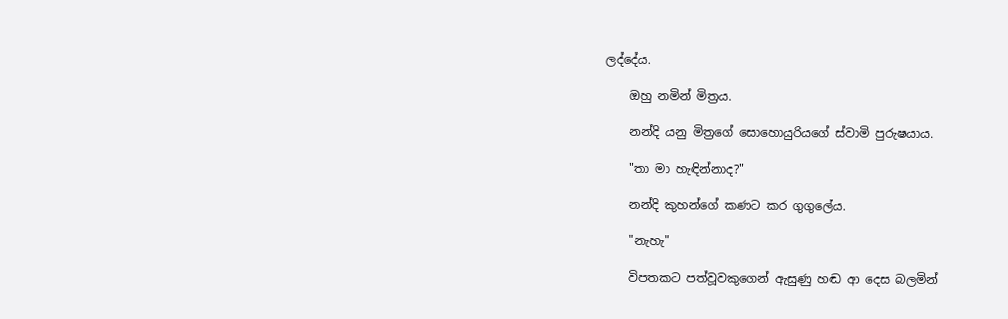ලද්දේය.

    ඔහු නමින් මිත්‍රය.

    නන්දි යනු මිත්‍රගේ සොහොයුරියගේ ස්‌වාමි පුරුෂයාය.

    "තා මා හැඳින්නාද?"

    නන්දි කුහන්ගේ කණට කර ගුගුලේය.

    "නැහැ"

    විපතකට පත්වූවකුගෙන් ඇසුණු හඬ ආ දෙස බලමින්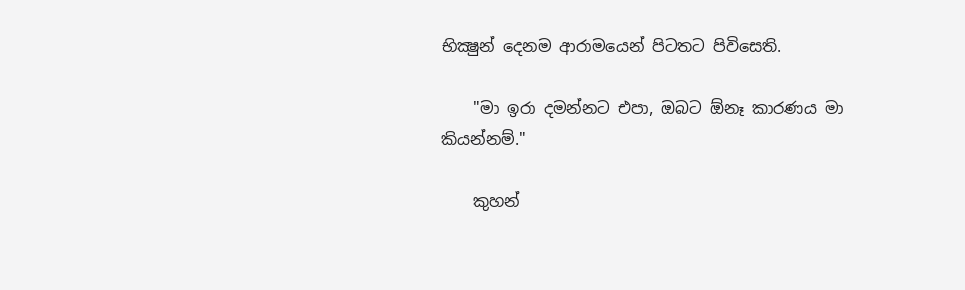භික්‍ෂුන් දෙනම ආරාමයෙන් පිටතට පිවිසෙති.

    "මා ඉරා දමන්නට එපා, ඔබට ඕනෑ කාරණය මා කියන්නම්."

    කුහන්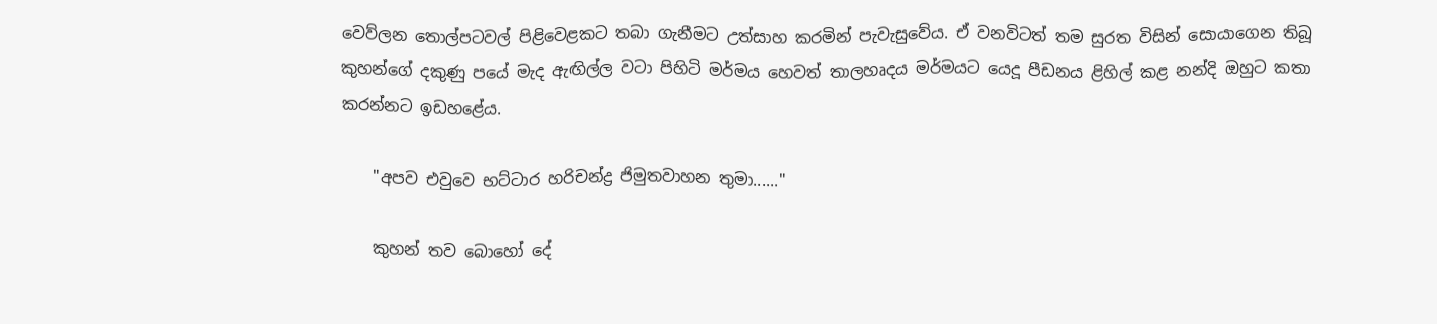වෙව්ලන තොල්පටවල් පිළිවෙළකට තබා ගැනීමට උත්සාහ කරමින් පැවැසුවේය. ඒ වනවිටත් තම සුරත විසින් සොයාගෙන තිබූ කුහන්ගේ දකුණු පයේ මැද ඇඟිල්ල වටා පිහිටි මර්මය හෙවත් තාලහෘදය මර්මයට යෙදූ පීඩනය ළිහිල් කළ නන්දි ඔහුට කතා කරන්නට ඉඩහළේය.

    "අපව එවුවෙ භට්‌ටාර හරිචන්ද්‍ර ජිමුතවාහන තුමා......"

    කුහන් තව බොහෝ දේ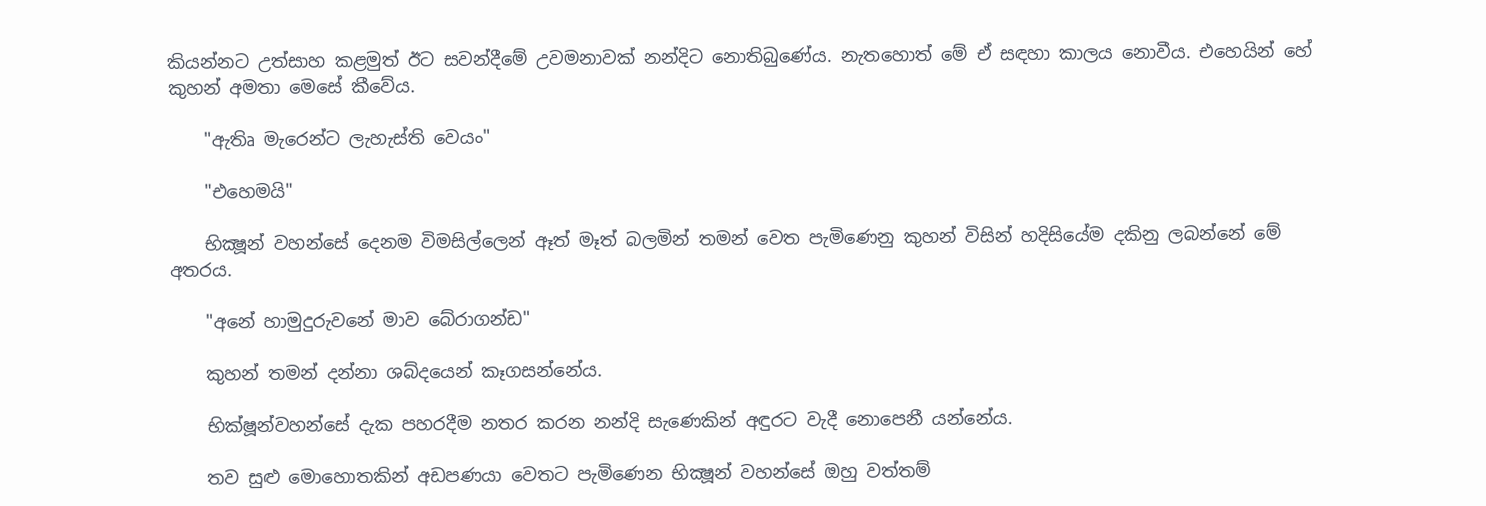කියන්නට උත්සාහ කළමුත් ඊට සවන්දීමේ උවමනාවක්‌ නන්දිට නොතිබුණේය. නැතහොත් මේ ඒ සඳහා කාලය නොවීය. එහෙයින් හේ කුහන් අමතා මෙසේ කීවේය.

    "ඇතිෘ මැරෙන්ට ලැහැස්‌ති වෙයං"

    "එහෙමයි"

    භික්‍ෂූන් වහන්සේ දෙනම විමසිල්ලෙන් ඈත් මෑත් බලමින් තමන් වෙත පැමිණෙනු කුහන් විසින් හදිසියේම දකිනු ලබන්නේ මේ අතරය.

    "අනේ හාමුදුරුවනේ මාව බේරාගන්ඩ"

    කුහන් තමන් දන්නා ශබ්දයෙන් කෑගසන්නේය.

    භික්‌ෂූන්වහන්සේ දැක පහරදීම නතර කරන නන්දි සැණෙකින් අඳුරට වැදී නොපෙනී යන්නේය.

    තව සුළු මොහොතකින් අඩපණයා වෙතට පැමිණෙන භික්‍ෂූන් වහන්සේ ඔහු වත්තම්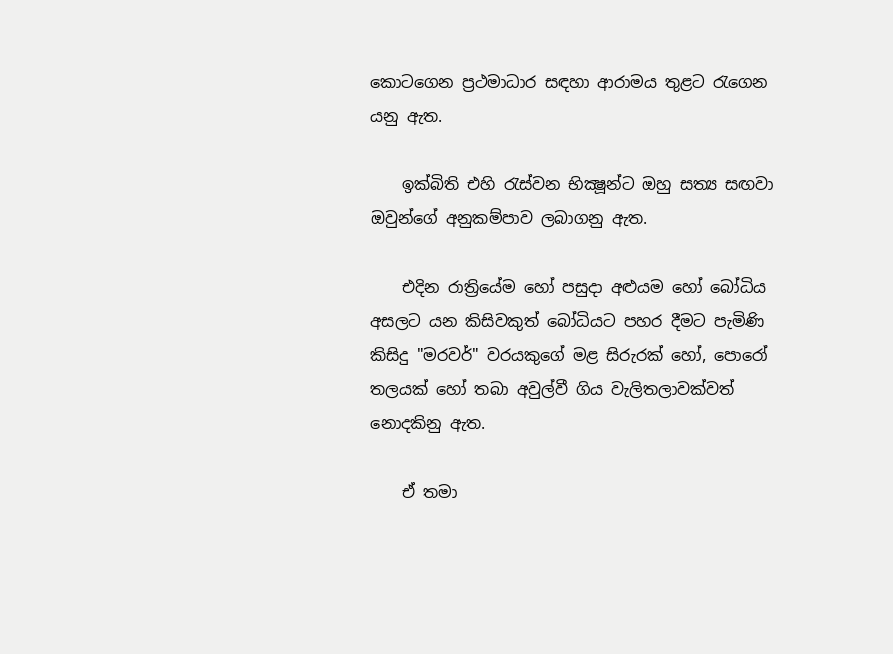කොටගෙන ප්‍රථමාධාර සඳහා ආරාමය තුළට රැගෙන යනු ඇත.

    ඉක්‌බිති එහි රැස්‌වන භික්‍ෂූන්ට ඔහු සත්‍ය සඟවා ඔවුන්ගේ අනුකම්පාව ලබාගනු ඇත.

    එදින රාත්‍රියේම හෝ පසුදා අළුයම හෝ බෝධිය අසලට යන කිසිවකුත් බෝධියට පහර දීමට පැමිණි කිසිදු "මරවර්" වරයකුගේ මළ සිරුරක්‌ හෝ, පොරෝ තලයක්‌ හෝ තබා අවුල්වී ගිය වැලිතලාවක්‌වත් නොදකිනු ඇත.

    ඒ තමා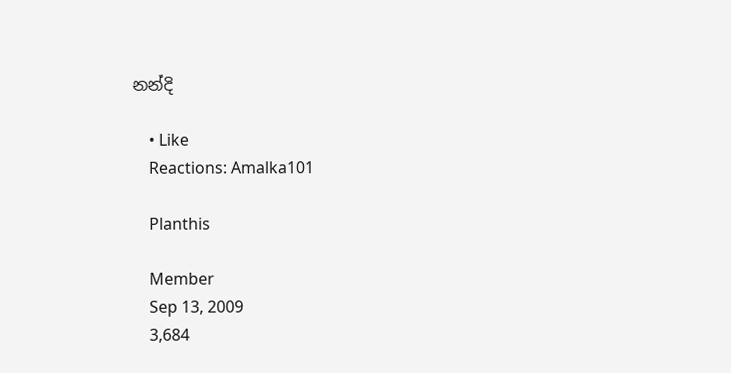නන්දි

    • Like
    Reactions: Amalka101

    Planthis

    Member
    Sep 13, 2009
    3,684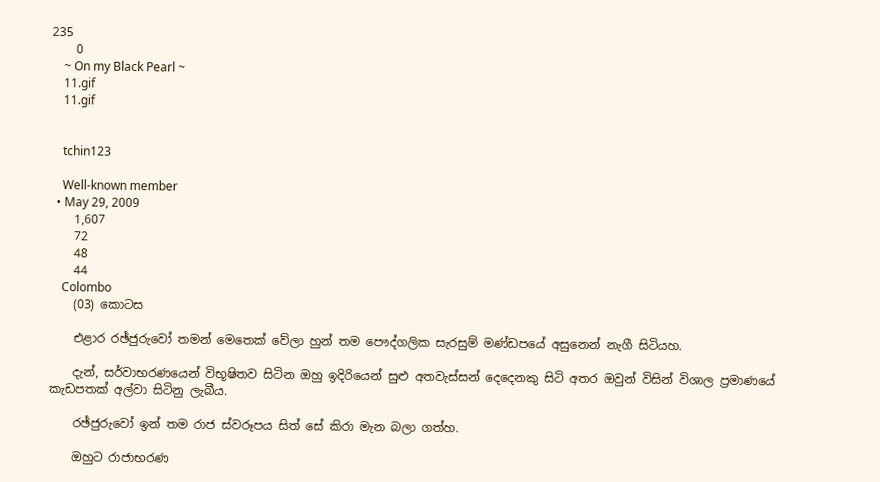235
    0
    ~ On my Black Pearl ~
    11.gif
    11.gif


    tchin123

    Well-known member
  • May 29, 2009
    1,607
    72
    48
    44
    Colombo
    (03) කොටස

    එළාර රඡ්ජුරුවෝ තමන් මෙතෙක්‌ වේලා හුන් තම පෞද්ගලික සැරසුම් මණ්‌ඩපයේ අසුනෙන් නැගී සිටියහ.

    දැන්, සර්වාභරණයෙන් විභූෂිතව සිටින ඔහු ඉදිරියෙන් සුළු අතවැස්‌සන් දෙදෙනකු සිටි අතර ඔවුන් විසින් විශාල ප්‍රමාණයේ කැඩපතක්‌ අල්වා සිටිනු ලැබීය.

    රඡ්ජුරුවෝ ඉන් තම රාජ ස්‌වරූපය සිත් සේ කිරා මැන බලා ගත්හ.

    ඔහුට රාජාභරණ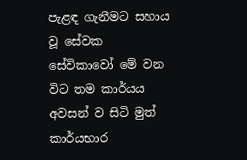පැළඳ ගැනීමට සහාය වූ සේවක සේවිකාවෝ මේ වන විට තම කාර්යය අවසන් ව සිටි මුත් කාර්යභාර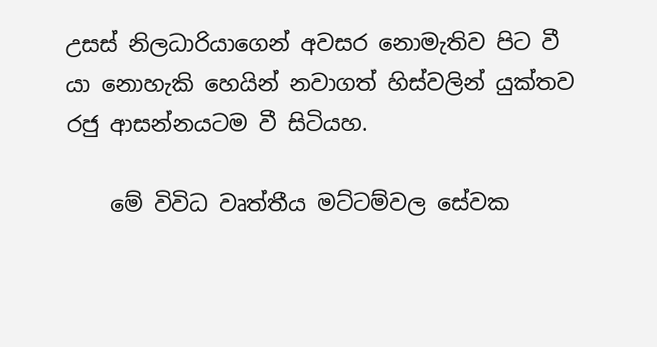උසස්‌ නිලධාරියාගෙන් අවසර නොමැතිව පිට වී යා නොහැකි හෙයින් නවාගත් හිස්‌වලින් යුක්‌තව රජු ආසන්නයටම වී සිටියහ.

    මේ විවිධ වෘත්තීය මට්‌ටම්වල සේවක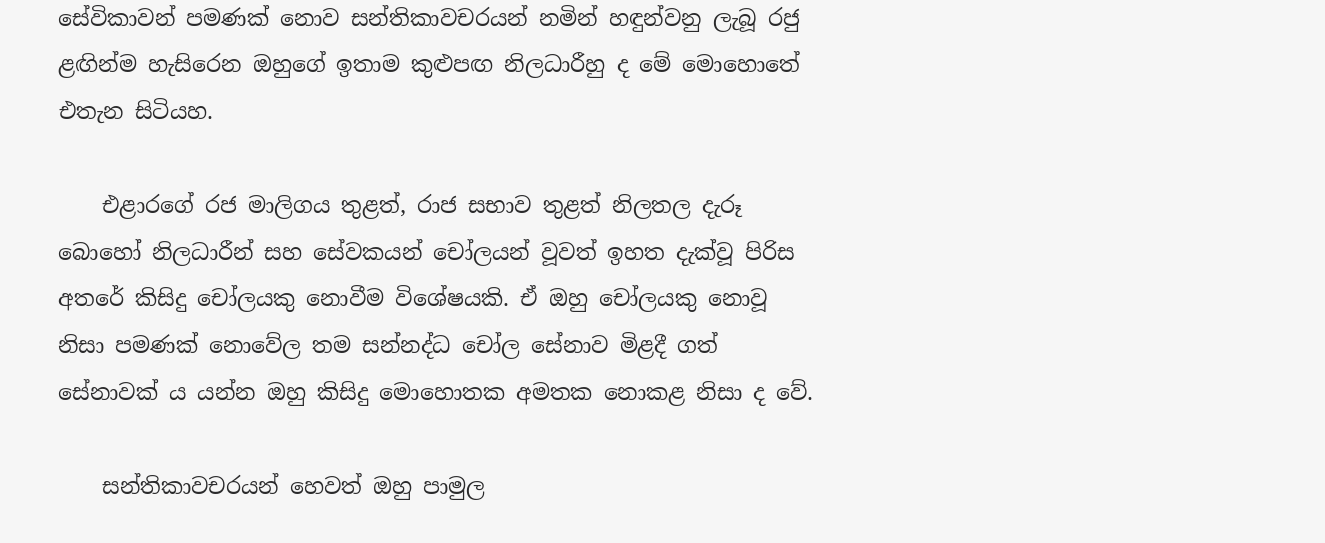සේවිකාවන් පමණක්‌ නොව සන්තිකාවචරයන් නමින් හඳුන්වනු ලැබූ රජු ළඟින්ම හැසිරෙන ඔහුගේ ඉතාම කුළුපඟ නිලධාරීහු ද මේ මොහොතේ එතැන සිටියහ.

    එළාරගේ රජ මාලිගය තුළත්, රාජ සභාව තුළත් නිලතල දැරූ බොහෝ නිලධාරීන් සහ සේවකයන් චෝලයන් වූවත් ඉහත දැක්‌වූ පිරිස අතරේ කිසිදු චෝලයකු නොවීම විශේෂයකි. ඒ ඔහු චෝලයකු නොවූ නිසා පමණක්‌ නොවේල තම සන්නද්ධ චෝල සේනාව මිළදී ගත් සේනාවක්‌ ය යන්න ඔහු කිසිදු මොහොතක අමතක නොකළ නිසා ද වේ.

    සන්තිකාවචරයන් හෙවත් ඔහු පාමුල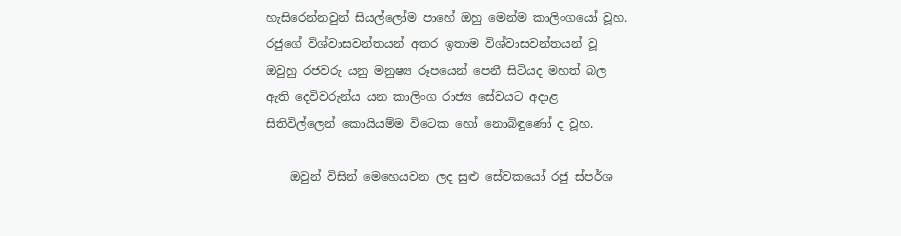හැසිරෙන්නවුන් සියල්ලෝම පාහේ ඔහු මෙන්ම කාලිංගයෝ වූහ. රජුගේ විශ්වාසවන්තයන් අතර ඉතාම විශ්වාසවන්තයන් වූ ඔවුහු රජවරු යනු මනුෂ්‍ය රූපයෙන් පෙනී සිටියද මහත් බල ඇති දෙවිවරුන්ය යන කාලිංග රාජ්‍ය සේවයට අදාළ සිතිවිල්ලෙන් කොයියම්ම විටෙක හෝ නොබිඳුණෝ ද වූහ.

    ඔවුන් විසින් මෙහෙයවන ලද සුළු සේවකයෝ රජු ස්‌පර්ශ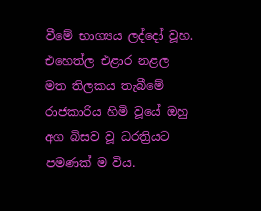වීමේ භාග්‍යය ලද්දෝ වූහ. එහෙත්ල එළාර නළල මත තිලකය තැබීමේ රාජකාරිය හිමි වූයේ ඔහු අග බිසව වූ ධරත්‍රියට පමණක්‌ ම විය.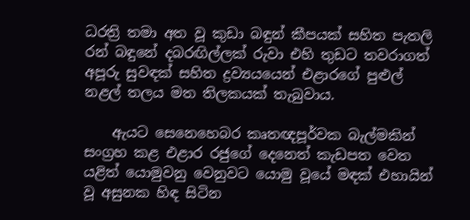ධරත්‍රි තමා අත වූ කුඩා බඳුන් කීපයක්‌ සහිත පැතලි රන් බඳුනේ දබරඟිල්ලක්‌ රුවා එහි තුඩට තවරාගත් අපූරු සුවඳක්‌ සහිත ද්‍රව්‍යයයෙන් එළාරගේ පුළුල් නළල් තලය මත තිලකයක්‌ තැබුවාය.

    ඇයට සෙනෙහෙබර කෘතඥපූර්වක බැල්මකින් සංග්‍රහ කළ එළාර රජුගේ දෙනෙත් කැඩපත වෙත යළිත් යොමුවනු වෙනුවට යොමු වූයේ මඳක්‌ එහායින් වූ අසුනක හිඳ සිටින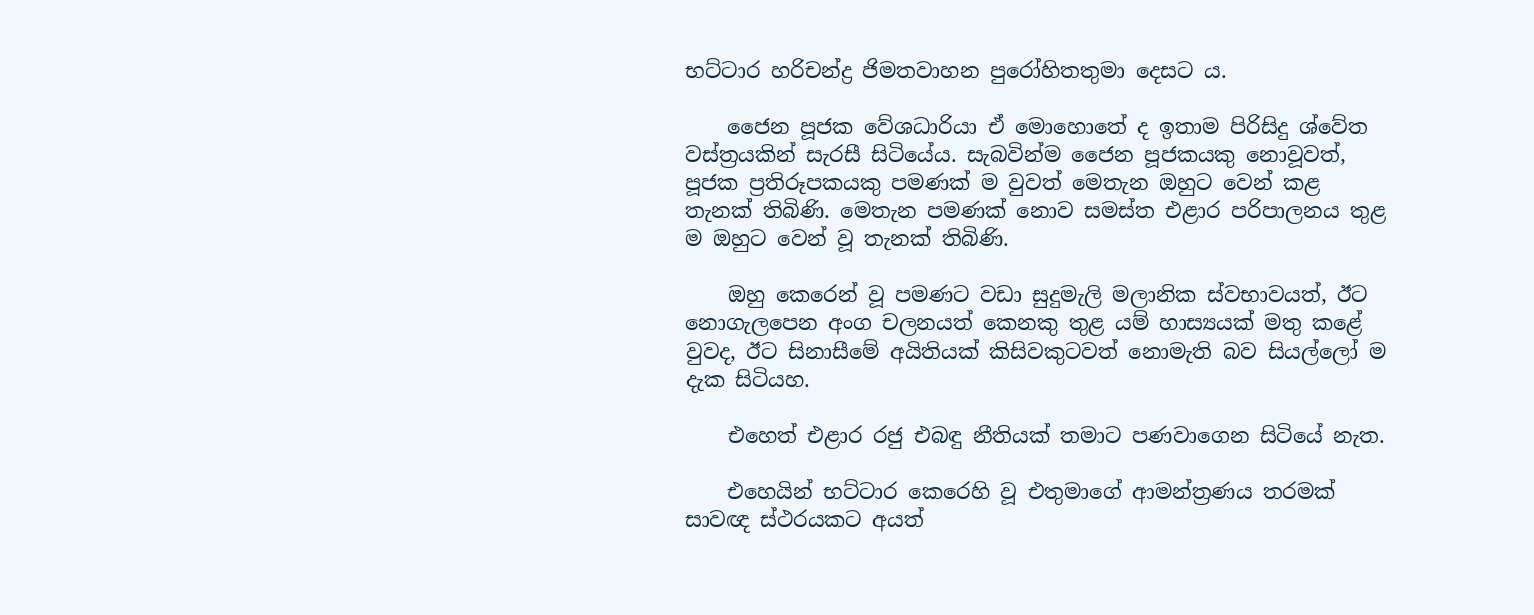භට්‌ටාර හරිචන්ද්‍ර ජිමතවාහන පුරෝහිතතුමා දෙසට ය.

    ජෛන පූජක වේශධාරියා ඒ මොහොතේ ද ඉතාම පිරිසිදු ශ්වේත වස්‌ත්‍රයකින් සැරසී සිටියේය. සැබවින්ම ජෛන පූජකයකු නොවූවත්, පූජක ප්‍රතිරූපකයකු පමණක්‌ ම වුවත් මෙතැන ඔහුට වෙන් කළ තැනක්‌ තිබිණි. මෙතැන පමණක්‌ නොව සමස්‌ත එළාර පරිපාලනය තුළ ම ඔහුට වෙන් වූ තැනක්‌ තිබිණි.

    ඔහු කෙරෙන් වූ පමණට වඩා සුදුමැලි මලානික ස්‌වභාවයත්, ඊට නොගැලපෙන අංග චලනයත් කෙනකු තුළ යම් හාස්‍යයක්‌ මතු කළේ වුවද, ඊට සිනාසීමේ අයිතියක්‌ කිසිවකුටවත් නොමැති බව සියල්ලෝ ම දැක සිටියහ.

    එහෙත් එළාර රජු එබඳු නීතියක්‌ තමාට පණවාගෙන සිටියේ නැත.

    එහෙයින් භට්‌ටාර කෙරෙහි වූ එතුමාගේ ආමන්ත්‍රණය තරමක්‌ සාවඥ ස්‌ථරයකට අයත්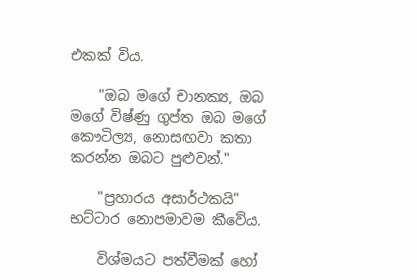එකක්‌ විය.

    "ඔබ මගේ චානක්‍ය, ඔබ මගේ විෂ්ණු ගුප්ත ඔබ මගේ කෞටිල්‍ය, නොසඟවා කතා කරන්න ඔබට පුළුවන්."

    "ප්‍රහාරය අසාර්ථකයි" භට්‌ටාර නොපමාවම කීවේය.

    විශ්මයට පත්වීමක්‌ හෝ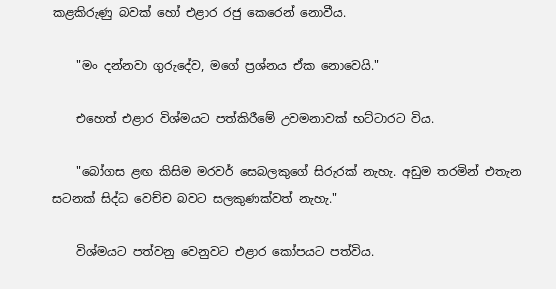කළකිරුණු බවක්‌ හෝ එළාර රජු කෙරෙන් නොවීය.

    "මං දන්නවා ගුරුදේව, මගේ ප්‍රශ්නය ඒක නොවෙයි."

    එහෙත් එළාර විශ්මයට පත්කිරීමේ උවමනාවක්‌ භට්‌ටාරට විය.

    "බෝගස ළඟ කිසිම මරවර් සෙබලකුගේ සිරුරක්‌ නැහැ. අඩුම තරමින් එතැන සටනක්‌ සිද්ධ වෙච්ච බවට සලකුණක්‌වත් නැහැ."

    විශ්මයට පත්වනු වෙනුවට එළාර කෝපයට පත්විය.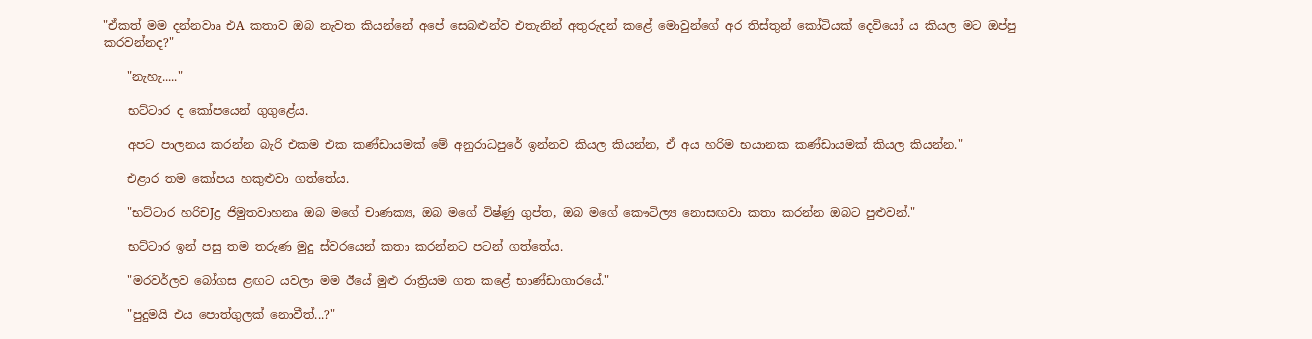"ඒකත් මම දන්නවාෘ එA කතාව ඔබ නැවත කියන්නේ අපේ සෙබළුන්ව එතැනින් අතුරුදන් කළේ මොවුන්ගේ අර තිස්‌තුන් කෝටියක්‌ දෙවියෝ ය කියල මට ඔප්පු කරවන්නද?"

    "නැහැ....."

    භට්‌ටාර ද කෝපයෙන් ගුගුළේය.

    අපට පාලනය කරන්න බැරි එකම එක කණ්‌ඩායමක්‌ මේ අනුරාධපුරේ ඉන්නව කියල කියන්න, ඒ අය හරිම භයානක කණ්‌ඩායමක්‌ කියල කියන්න."

    එළාර තම කෝපය හකුළුවා ගත්තේය.

    "භට්‌ටාර හරිචJද්‍ර ජිමුතවාහනෘ ඔබ මගේ චාණක්‍ය, ඔබ මගේ විෂ්ණු ගුප්ත, ඔබ මගේ කෞටිල්‍ය නොසඟවා කතා කරන්න ඔබට පුළුවන්."

    භට්‌ටාර ඉන් පසු තම තරුණ මුදු ස්‌වරයෙන් කතා කරන්නට පටන් ගත්තේය.

    "මරවර්ලව බෝගස ළඟට යවලා මම ඊයේ මුළු රාත්‍රියම ගත කළේ භාණ්‌ඩාගාරයේ."

    "පුදුමයි එය පොත්ගුලක්‌ නොවීත්...?"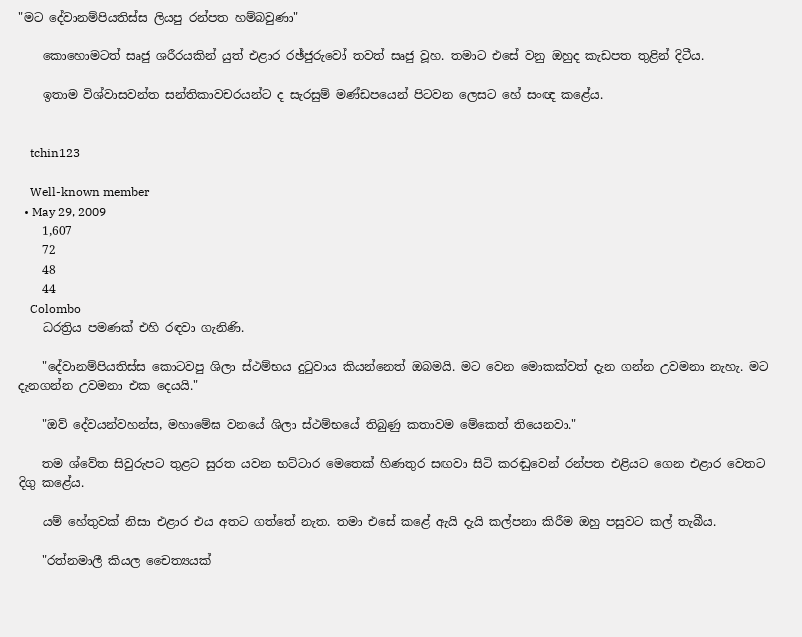"මට දේවානම්පියතිස්‌ස ලියපු රන්පත හම්බවුණා"

    කොහොමටත් සෘජු ශරීරයකින් යුත් එළාර රඡ්ජුරුවෝ තවත් සෘජු වූහ. තමාට එසේ වනු ඔහුද කැඩපත තුළින් දිටීය.

    ඉතාම විශ්වාසවන්ත සන්තිකාවචරයන්ට ද සැරසුම් මණ්‌ඩපයෙන් පිටවන ලෙසට හේ සංඥ කළේය.


    tchin123

    Well-known member
  • May 29, 2009
    1,607
    72
    48
    44
    Colombo
    ධරත්‍රිය පමණක්‌ එහි රඳවා ගැනිණි.

    "දේවානම්පියතිස්‌ස කොටවපු ශිලා ස්‌ථම්භය දුටුවාය කියන්නෙත් ඔබමයි. මට වෙන මොකක්‌වත් දැන ගන්න උවමනා නැහැ. මට දැනගන්න උවමනා එක දෙයයි."

    "ඔව් දේවයන්වහන්ස, මහාමේඝ වනයේ ශිලා ස්‌ථම්භයේ තිබුණු කතාවම මේකෙත් තියෙනවා."

    තම ශ්වේත සිවුරුපට තුළට සුරත යවන භට්‌ටාර මෙතෙක්‌ හිණතුර සඟවා සිටි කරඬුවෙන් රන්පත එළියට ගෙන එළාර වෙතට දිගු කළේය.

    යම් හේතුවක්‌ නිසා එළාර එය අතට ගත්තේ නැත. තමා එසේ කළේ ඇයි දැයි කල්පනා කිරීම ඔහු පසුවට කල් තැබීය.

    "රත්නමාලී කියල චෛත්‍යයක්‌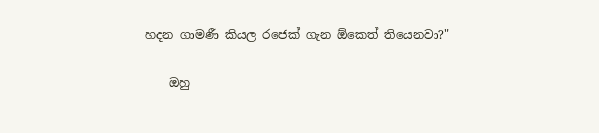හදන ගාමණී කියල රජෙක්‌ ගැන ඕකෙත් තියෙනවා?"

    ඔහු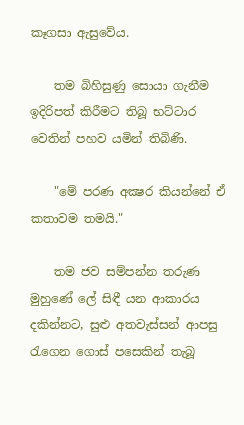කෑගසා ඇසුවේය.

    තම බිහිසුණු සොයා ගැනීම ඉදිරිපත් කිරීමට තිබූ භට්‌ටාර වෙතින් පහව යමින් තිබිණි.

    "මේ පරණ අක්‍ෂර කියන්නේ ඒ කතාවම තමයි."

    තම ජව සම්පන්න තරුණ මුහුණේ ලේ සිඳී යන ආකාරය දකින්නට, සුළු අතවැස්‌සන් ආපසු රැගෙන ගොස්‌ පසෙකින් තැබූ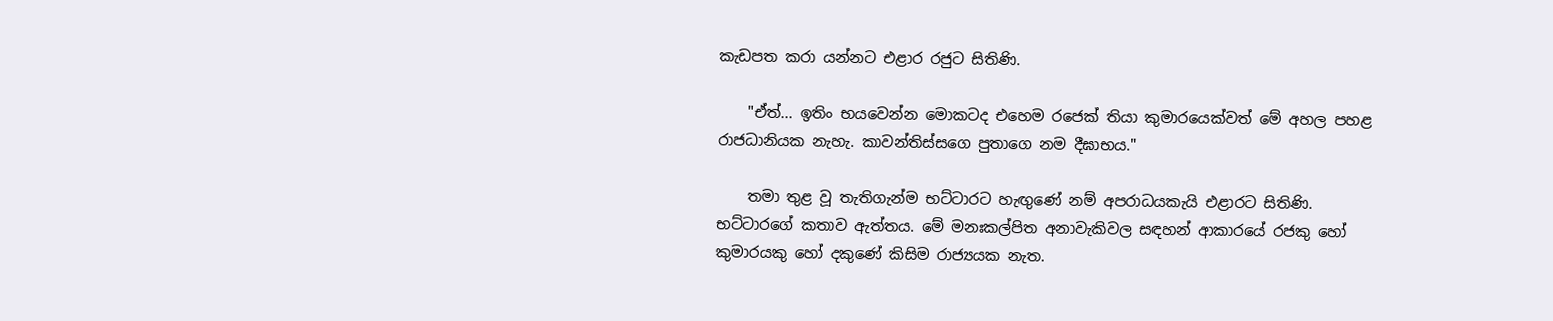කැඩපත කරා යන්නට එළාර රජුට සිතිණි.

    "ඒත්... ඉතිං භයවෙන්න මොකටද එහෙම රජෙක්‌ තියා කුමාරයෙක්‌වත් මේ අහල පහළ රාජධානියක නැහැ. කාවන්තිස්‌සගෙ පුතාගෙ නම දීඝාභය."

    තමා තුළ වූ තැතිගැන්ම භට්‌ටාරට හැඟුණේ නම් අපරාධයකැයි එළාරට සිතිණි. භට්‌ටාරගේ කතාව ඇත්තය. මේ මනඃකල්පිත අනාවැකිවල සඳහන් ආකාරයේ රජකු හෝ කුමාරයකු හෝ දකුණේ කිසිම රාජ්‍යයක නැත.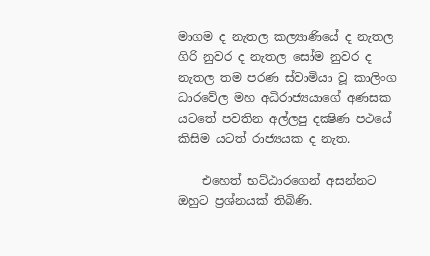මාගම ද නැතල කල්‍යාණියේ ද නැතල ගිරි නුවර ද නැතල සෝම නුවර ද නැතල තම පරණ ස්‌වාමියා වූ කාලිංග ධාරවේල මහ අධිරාජ්‍යයාගේ අණසක යටතේ පවතින අල්ලපු දක්‍ෂිණ පථයේ කිසිම යටත් රාජ්‍යයක ද නැත.

    එහෙත් භට්‌ඨාරගෙන් අසන්නට ඔහුට ප්‍රශ්නයක්‌ තිබිණි.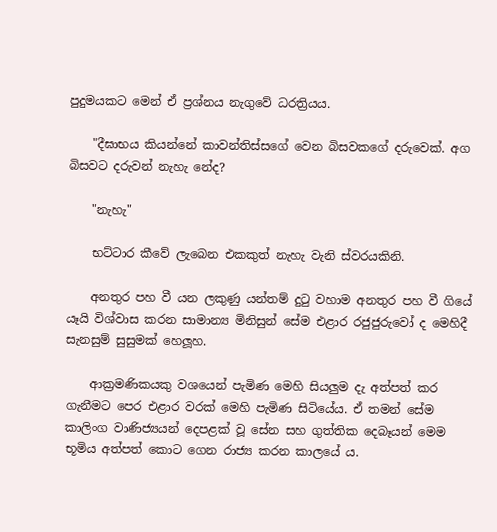පුදුමයකට මෙන් ඒ ප්‍රශ්නය නැගුවේ ධරත්‍රියය.

    "දීඝාභය කියන්නේ කාවන්තිස්‌සගේ වෙන බිසවකගේ දරුවෙක්‌. අග බිසවට දරුවන් නැහැ නේද?

    "නැහැ"

    භට්‌ටාර කීවේ ලැබෙන එකකුත් නැහැ වැනි ස්‌වරයකිනි.

    අනතුර පහ වී යන ලකුණු යන්තම් දුටු වහාම අනතුර පහ වී ගියේ යෑයි විශ්වාස කරන සාමාන්‍ය මිනිසුන් සේම එළාර රජුජුරුවෝ ද මෙහිදී සැනසුම් සුසුමක්‌ හෙලූහ.

    ආක්‍රමණිකයකු වශයෙන් පැමිණ මෙහි සියලුම දැ අත්පත් කර ගැනීමට පෙර එළාර වරක්‌ මෙහි පැමිණ සිටියේය. ඒ තමන් සේම කාලිංග වාණිජ්‍යයන් දෙපළක්‌ වූ සේන සහ ගුත්තික දෙබෑයන් මෙම භූමිය අත්පත් කොට ගෙන රාජ්‍ය කරන කාලයේ ය.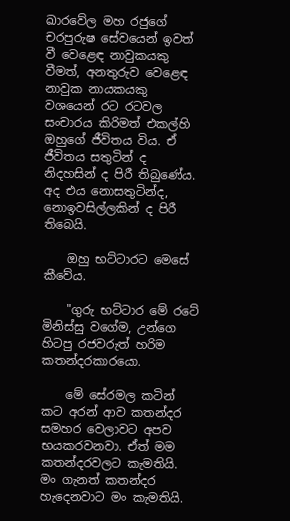ඛාරවේල මහ රජුගේ චරපුරුෂ සේවයෙන් ඉවත් වී වෙළෙඳ නාවුකයකු වීමත්, අනතුරුව වෙළෙඳ නාවුක නායකයකු වශයෙන් රට රටවල සංචාරය කිරිමත් එකල්හි ඔහුගේ ජීවිතය විය. ඒ ජීවිතය සතුටින් ද නිදහසින් ද පිරී තිබුණේය. අද එය නොසතුටින්ද, නොඉවසිල්ලකින් ද පිරී තිබෙයි.

    ඔහු භට්‌ටාරට මෙසේ කීවේය.

    "ගුරු භට්‌ටාර මේ රටේ මිනිස්‌සු වගේම, උන්ගෙ හිටපු රජවරුත් හරිම කතන්දරකාරයො.

    මේ සේරමල කටින් කට අරන් ආව කතන්දර සමහර වෙලාවට අපව භයකරවනවා. ඒත් මම කතන්දරවලට කැමතියි. මං ගැනත් කතන්දර හැදෙනවාට මං කැමතියි.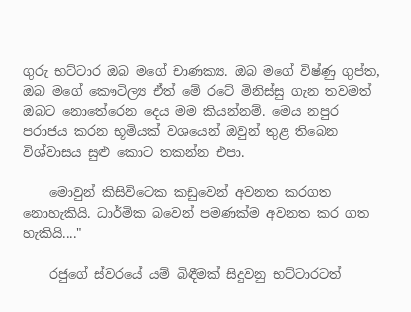ගුරු භට්‌ටාර ඔබ මගේ චාණක්‍ය. ඔබ මගේ විෂ්ණු ගුප්ත, ඔබ මගේ කෞටිල්‍ය ඒත් මේ රටේ මිනිස්‌සු ගැන තවමත් ඔබට නොතේරෙන දෙය මම කියන්නම්. මෙය නපුර පරාජය කරන භූමියක්‌ වශයෙන් ඔවුන් තුළ තිබෙන විශ්වාසය සුළු කොට තකන්න එපා.

    මොවුන් කිසිවිටෙක කඩුවෙන් අවනත කරගත නොහැකියි. ධාර්මික බවෙන් පමණක්‌ම අවනත කර ගත හැකියි...."

    රජුගේ ස්‌වරයේ යම් බිඳීමක්‌ සිදුවනු භට්‌ටාරටත්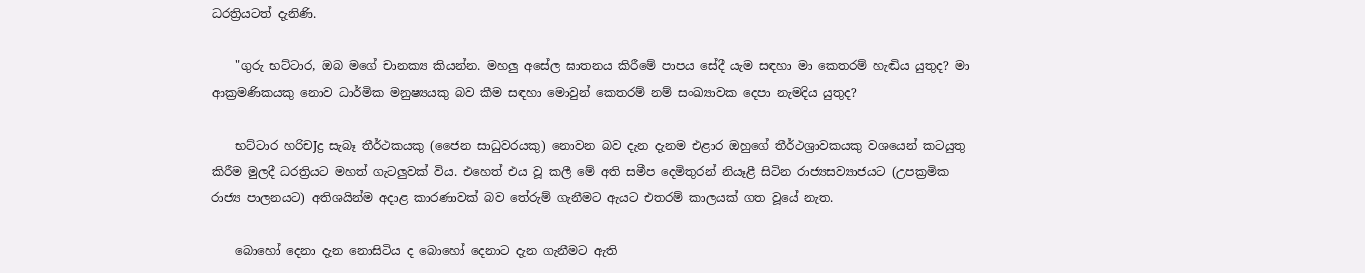ධරත්‍රියටත් දැනිණි.

    "ගුරු භට්‌ටාර, ඔබ මගේ චානක්‍ය කියන්න. මහලු අසේල ඝාතනය කිරීමේ පාපය සේදී යැම සඳහා මා කෙතරම් හැඬිය යුතුද? මා ආක්‍රමණිකයකු නොව ධාර්මික මනුෂ්‍යයකු බව කීම සඳහා මොවුන් කෙතරම් නම් සංඛ්‍යාවක දෙපා නැමදිය යුතුද?

    භට්‌ටාර හරිචJද්‍ර සැබෑ තීර්ථකයකු (ජෛන සාධුවරයකු) නොවන බව දැන දැනම එළාර ඔහුගේ තීර්ථශ්‍රාවකයකු වශයෙන් කටයුතු කිරීම මුලදී ධරත්‍රියට මහත් ගැටලුවක්‌ විය. එහෙත් එය වූ කලී මේ අති සමීප දෙමිතුරන් නියෑළී සිටින රාජ්‍යසව්‍යාජයට (උපක්‍රමික රාජ්‍ය පාලනයට) අතිශයින්ම අදාළ කාරණාවක්‌ බව තේරුම් ගැනීමට ඇයට එතරම් කාලයක්‌ ගත වූයේ නැත.

    බොහෝ දෙනා දැන නොසිටිය ද බොහෝ දෙනාට දැන ගැනීමට ඇති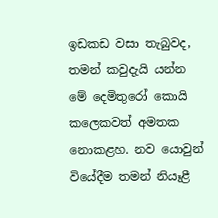ඉඩකඩ වසා තැබුවද, තමන් කවුදැයි යන්න මේ දෙමිතුරෝ කොයි කලෙකවත් අමතක නොකළහ. නව යොවුන් වියේදීම තමන් නියෑළී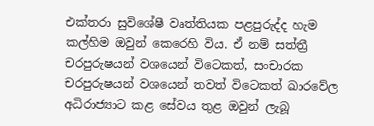එක්‌තරා සුවිශේෂී වෘත්තියක පළපුරුද්ද හැම කල්හිම ඔවුන් කෙරෙහි විය. ඒ නම් සත්ත්‍රී චරපුරුෂයන් වශයෙන් විටෙකත්, සංචාරක චරපුරුෂයන් වශයෙන් තවත් විටෙකත් ඛාරවේල අධිරාජ්‍යාට කළ සේවය තුළ ඔවුන් ලැබූ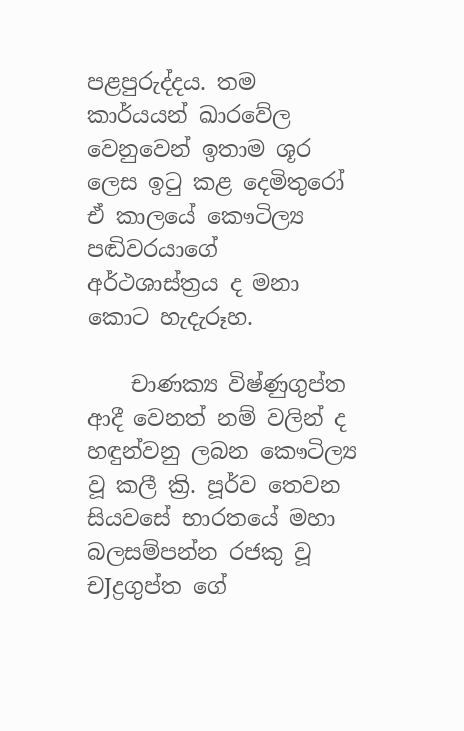පළපුරුද්දය. තම කාර්යයන් ඛාරවේල වෙනුවෙන් ඉතාම ශූර ලෙස ඉටු කළ දෙමිතුරෝ ඒ කාලයේ කෞටිල්‍ය පඬිවරයාගේ අර්ථශාස්‌ත්‍රය ද මනා කොට හැදැරූහ.

    චාණක්‍ය විෂ්ණුගුප්ත ආදී වෙනත් නම් වලින් ද හඳුන්වනු ලබන කෞටිල්‍ය වූ කලී ක්‍රි. පූර්ව තෙවන සියවසේ භාරතයේ මහා බලසම්පන්න රජකු වූ චJද්‍රගුප්ත ගේ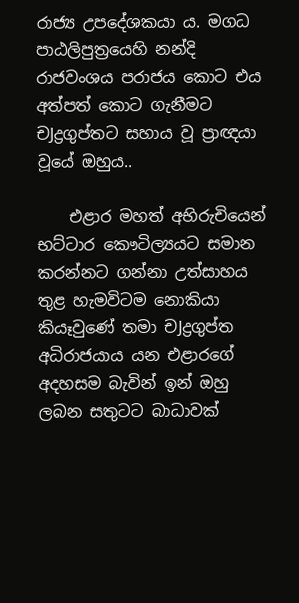රාජ්‍ය උපදේශකයා ය. මගධ පාඨලිපුත්‍රයෙහි නන්දි රාජවංශය පරාජය කොට එය අත්පත් කොට ගැනීමට චJද්‍රගුප්තට සහාය වූ ප්‍රාඥයා වූයේ ඔහුය..

    එළාර මහත් අභිරුචියෙන් භට්‌ටාර කෞටිල්‍යයට සමාන කරන්නට ගන්නා උත්සාහය තුළ හැමවිටම නොකියා කියෑවුණේ තමා චJද්‍රගුප්ත අධිරාජයාය යන එළාරගේ අදහසම බැවින් ඉන් ඔහු ලබන සතුටට බාධාවක්‌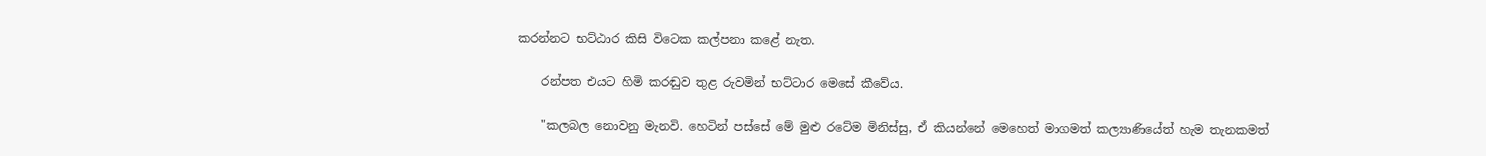කරන්නට භට්‌ඨාර කිසි විටෙක කල්පනා කළේ නැත.

    රන්පත එයට හිමි කරඬුව තුළ රුවමින් භට්‌ටාර මෙසේ කීවේය.

    "කලබල නොවනු මැනවි. හෙටින් පස්‌සේ මේ මුළු රටේම මිනිස්‌සු, ඒ කියන්නේ මෙහෙත් මාගමත් කල්‍යාණියේත් හැම තැනකමත්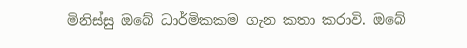මිනිස්‌සු ඔබේ ධාර්මිකකම ගැන කතා කරාවි. ඔබේ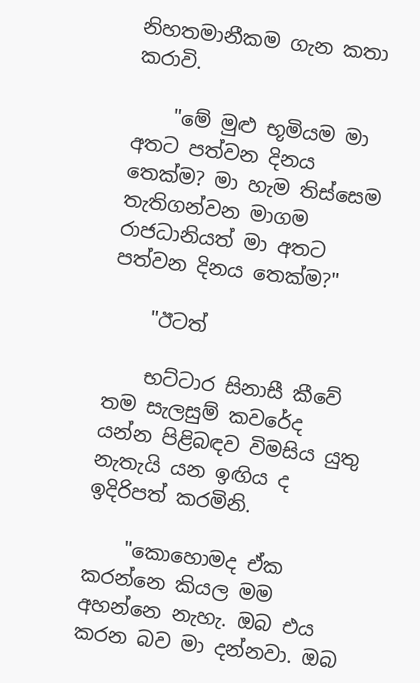නිහතමානීකම ගැන කතා කරාවි.

    "මේ මුළු භූමියම මා අතට පත්වන දිනය තෙක්‌ම? මා හැම තිස්‌සෙම තැතිගන්වන මාගම රාජධානියත් මා අතට පත්වන දිනය තෙක්‌ම?"

    "ඊටත්

    භට්‌ටාර සිනාසී කීවේ තම සැලසුම් කවරේද යන්න පිළිබඳව විමසිය යුතු නැතැයි යන ඉඟිය ද ඉදිරිපත් කරමිනි.

    "කොහොමද ඒක කරන්නෙ කියල මම අහන්නෙ නැහැ. ඔබ එය කරන බව මා දන්නවා. ඔබ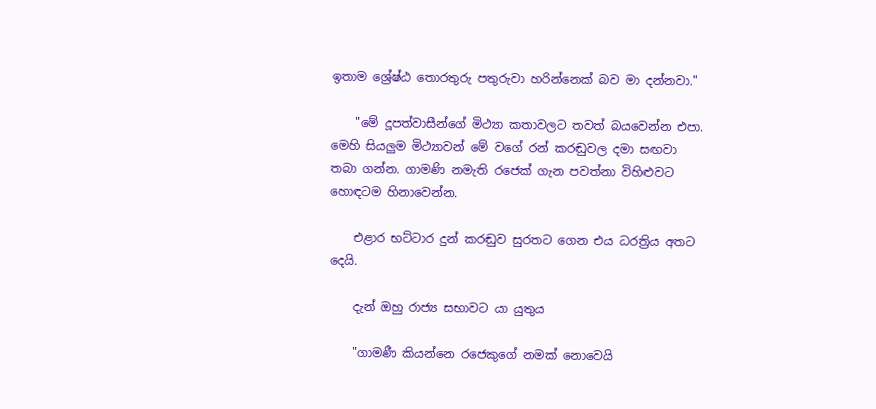ඉතාම ශ්‍රේෂ්ඨ තොරතුරු පතුරුවා හරින්නෙක්‌ බව මා දන්නවා."

    "මේ දූපත්වාසීන්ගේ මිථ්‍යා කතාවලට තවත් බයවෙන්න එපා. මෙහි සියලුම මිථ්‍යාවන් මේ වගේ රන් කරඬුවල දමා සඟවා තබා ගන්න. ගාමණි නමැති රජෙක්‌ ගැන පවත්නා විහිළුවට හොඳටම හිනාවෙන්න.

    එළාර භට්‌ටාර දුන් කරඬුව සුරතට ගෙන එය ධරත්‍රිය අතට දෙයි.

    දැන් ඔහු රාජ්‍ය සභාවට යා යුතුය

    "ගාමණී කියන්නෙ රජෙකුගේ නමක්‌ නොවෙයි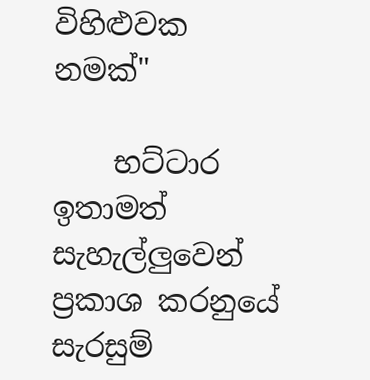විහිළුවක නමක්‌"

    භට්‌ටාර ඉතාමත් සැහැල්ලුවෙන් ප්‍රකාශ කරනුයේ සැරසුම්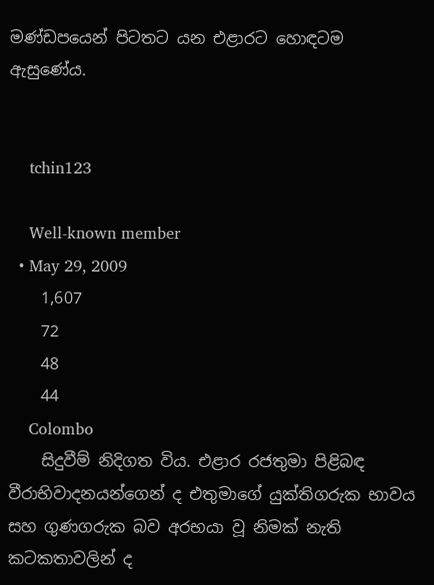මණ්‌ඩපයෙන් පිටතට යන එළාරට හොඳටම ඇසුණේය.


    tchin123

    Well-known member
  • May 29, 2009
    1,607
    72
    48
    44
    Colombo
    සිදුවීම් නිදිගත විය. එළාර රජතුමා පිළිබඳ වීරාභිවාදනයන්ගෙන් ද එතුමාගේ යුක්‌තිගරුක භාවය සහ ගුණගරුක බව අරභයා වූ නිමක්‌ නැති කටකතාවලින් ද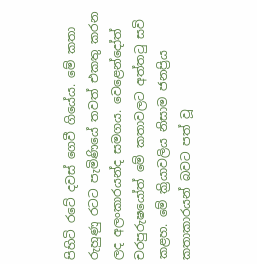පිහිටි රටේ දවස්‌ ගෙවී ගියේය. මේ කතා රුහුණු රටට පැමිණියේ තවත් එකතු කරන ලද අලංකාරයන්ද සමගය. වෙළෙන්දෝත් චරපුරුෂයෝත් මේ කතාවලට අත්තටු සවි කළහ. මේ ක්‍රියාවලිය නිසාම ජනප්‍රිය කතාකාරයන් බවට පත් වූ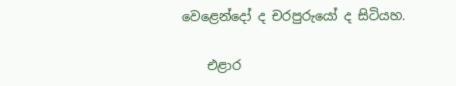වෙළෙන්දෝ ද චරපුරුයෝ ද සිටියහ.

    එළාර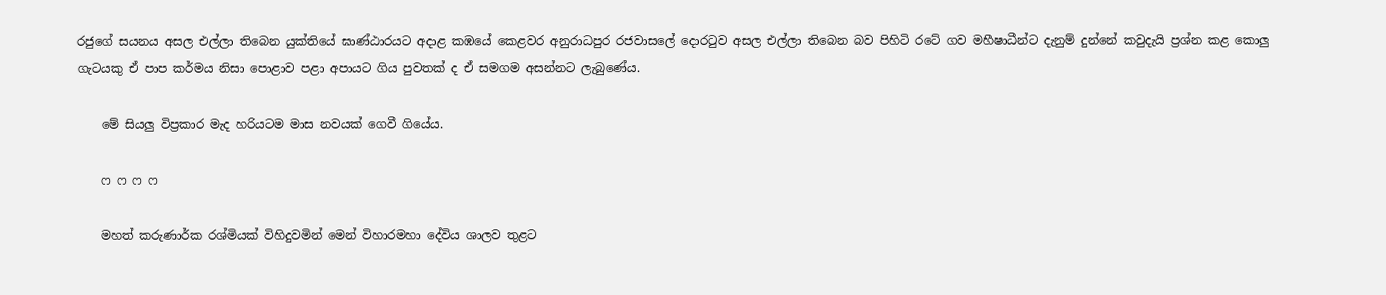රජුගේ සයනය අසල එල්ලා තිබෙන යුක්‌තියේ ඝාණ්‌ඨාරයට අදාළ කඹයේ කෙළවර අනුරාධපුර රජවාසලේ දොරටුව අසල එල්ලා තිබෙන බව පිහිටි රටේ ගව මහීෂාධීන්ට දැනුම් දුන්නේ කවුදැයි ප්‍රශ්න කළ කොලු ගැටයකු ඒ පාප කර්මය නිසා පොළාව පළා අපායට ගිය පුවතක්‌ ද ඒ සමගම අසන්නට ලැබුණේය.

    මේ සියලු විප්‍රකාර මැද හරියටම මාස නවයක්‌ ගෙවී ගියේය.

    ෆ ෆ ෆ ෆ

    මහත් කරුණාර්ක රශ්මියක්‌ විහිදුවමින් මෙන් විහාරමහා දේවිය ශාලව තුළට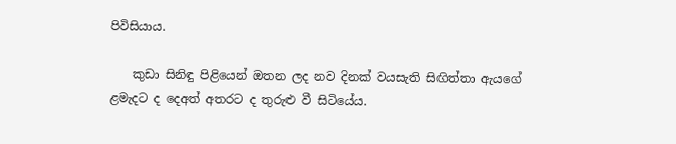පිවිසියාය.

    කුඩා සිනිඳු පිළියෙන් ඔතන ලද නව දිනක්‌ වයසැති සිඟිත්තා ඇයගේ ළමැදට ද දෙඅත් අතරට ද තුරුළු වී සිටියේය.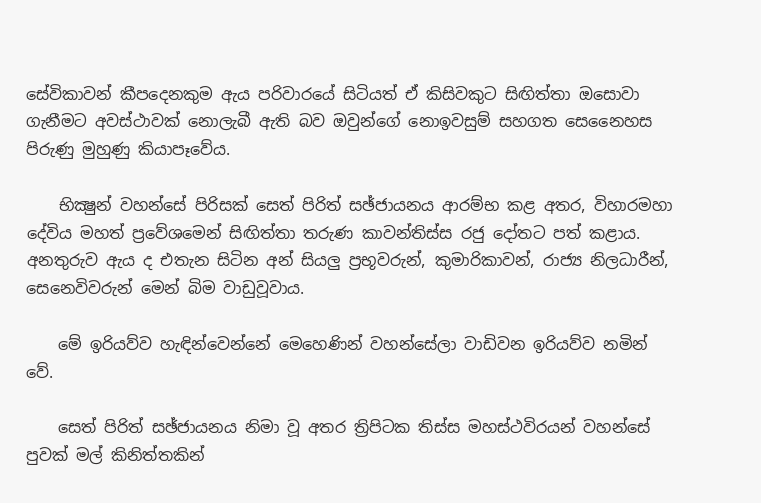සේවිකාවන් කීපදෙනකුම ඇය පරිවාරයේ සිටියත් ඒ කිසිවකුට සිඟිත්තා ඔසොවා ගැනීමට අවස්‌ථාවක්‌ නොලැබී ඇති බව ඔවුන්ගේ නොඉවසුම් සහගත සෙනෛහස පිරුණු මුහුණු කියාපෑවේය.

    භික්‍ෂුන් වහන්සේ පිරිසක්‌ සෙත් පිරිත් සඡ්ජායනය ආරම්භ කළ අතර, විහාරමහා දේවිය මහත් ප්‍රවේශමෙන් සිඟිත්තා තරුණ කාවන්තිස්‌ස රජු දෝතට පත් කළාය. අනතුරුව ඇය ද එතැන සිටින අන් සියලු ප්‍රභූවරුන්, කුමාරිකාවන්, රාජ්‍ය නිලධාරීන්, සෙනෙවිවරුන් මෙන් බිම වාඩුවූවාය.

    මේ ඉරියව්ව හැඳින්වෙන්නේ මෙහෙණින් වහන්සේලා වාඩිවන ඉරියව්ව නමින් වේ.

    සෙත් පිරිත් සඡ්ජායනය නිමා වූ අතර ත්‍රිපිටක තිස්‌ස මහස්‌ථවිරයන් වහන්සේ පුවක්‌ මල් කිනිත්තකින්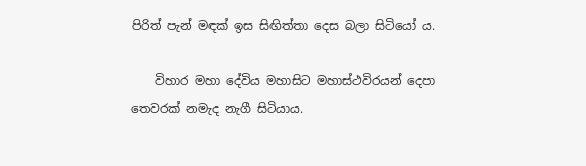පිරිත් පැන් මඳක්‌ ඉස සිඟිත්තා දෙස බලා සිටියෝ ය.

    විහාර මහා දේවිය මහාසිට මහාස්‌ථවිරයන් දෙපා තෙවරක්‌ නමැද නැගී සිටියාය.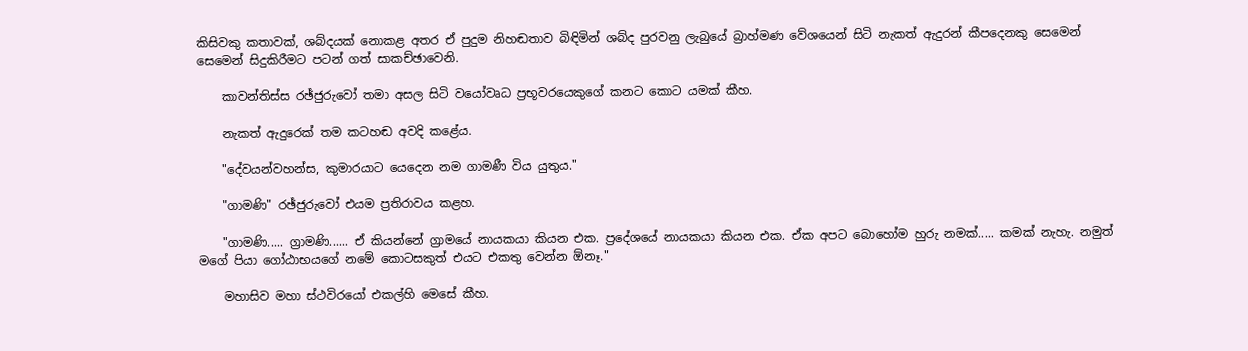කිසිවකු කතාවක්‌, ශබ්දයක්‌ නොකළ අතර ඒ පුදුම නිහඬතාව බිඳිමින් ශබ්ද පුරවනු ලැබුයේ බ්‍රාහ්මණ වේශයෙන් සිටි නැකත් ඇදුරන් කීපදෙනකු සෙමෙන් සෙමෙන් සිදුකිරීමට පටන් ගත් සාකච්ඡාවෙනි.

    කාවන්තිස්‌ස රඡ්ජුරුවෝ තමා අසල සිටි වයෝවෘධ ප්‍රභූවරයෙකුගේ කනට කොට යමක්‌ කීහ.

    නැකත් ඇදුරෙක්‌ තම කටහඬ අවදි කළේය.

    "දේවයන්වහන්ස, කුමාරයාට යෙදෙන නම ගාමණී විය යුතුය."

    "ගාමණි" රඡ්ජුරුවෝ එයම ප්‍රතිරාවය කළහ.

    "ගාමණි..... ග්‍රාමණි...... ඒ කියන්නේ ග්‍රාමයේ නායකයා කියන එක. ප්‍රදේශයේ නායකයා කියන එක. ඒක අපට බොහෝම හුරු නමක්‌..... කමක්‌ නැහැ. නමුත් මගේ පියා ගෝඨාභයගේ නමේ කොටසකුත් එයට එකතු වෙන්න ඕනෑ."

    මහාසිව මහා ස්‌ථවිරයෝ එකල්හි මෙසේ කීහ.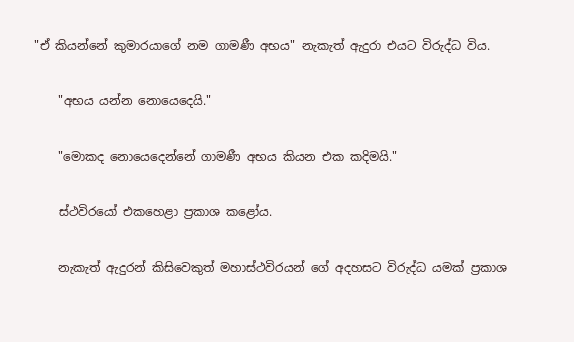"ඒ කියන්නේ කුමාරයාගේ නම ගාමණී අභය" නැකැත් ඇදුරා එයට විරුද්ධ විය.

    "අභය යන්න නොයෙදෙයි."

    "මොකද නොයෙදෙන්නේ ගාමණී අභය කියන එක කදිමයි."

    ස්‌ථවිරයෝ එකහෙළා ප්‍රකාශ කළෝය.

    නැකැත් ඇදුරන් කිසිවෙකුත් මහාස්‌ථවිරයන් ගේ අදහසට විරුද්ධ යමක්‌ ප්‍රකාශ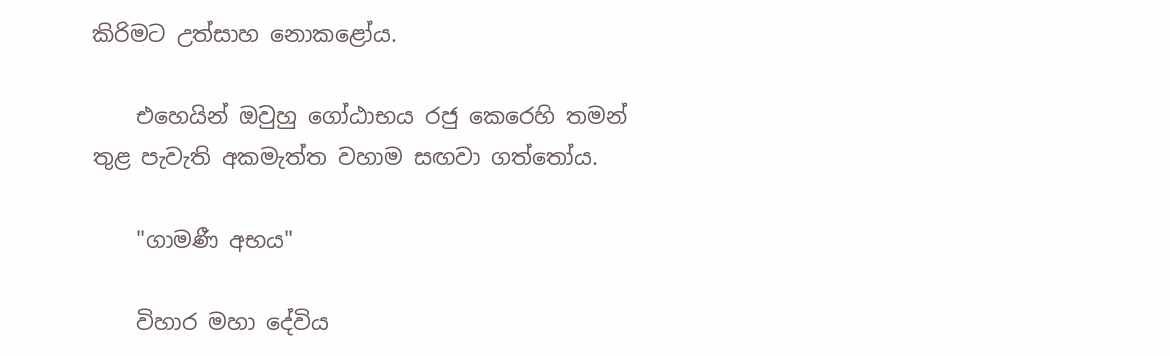කිරිමට උත්සාහ නොකළෝය.

    එහෙයින් ඔවුහු ගෝඨාභය රජු කෙරෙහි තමන් තුළ පැවැති අකමැත්ත වහාම සඟවා ගත්තෝය.

    "ගාමණී අභය"

    විහාර මහා දේවිය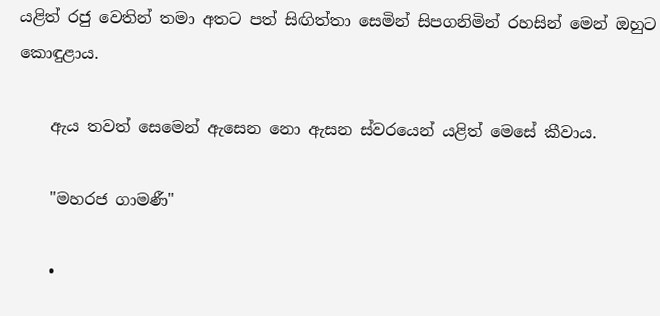යළිත් රජු වෙතින් තමා අතට පත් සිඟිත්තා සෙමින් සිපගනිමින් රහසින් මෙන් ඔහුට කොඳුළාය.

    ඇය තවත් සෙමෙන් ඇසෙන නො ඇසන ස්‌වරයෙන් යළිත් මෙසේ කීවාය.

    "මහරජ ගාමණී"

    •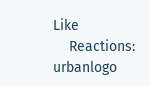Like
    Reactions: urbanlogo